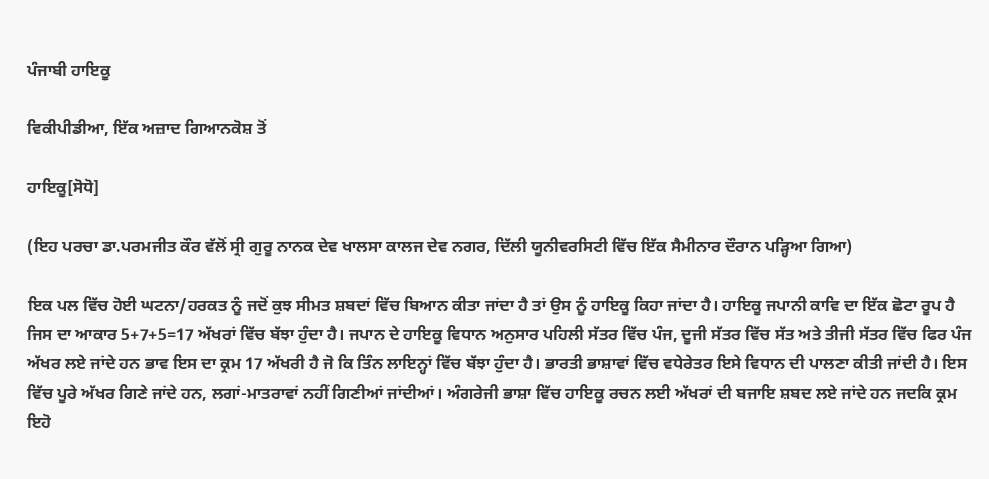ਪੰਜਾਬੀ ਹਾਇਕੂ

ਵਿਕੀਪੀਡੀਆ, ਇੱਕ ਅਜ਼ਾਦ ਗਿਆਨਕੋਸ਼ ਤੋਂ

ਹਾਇਕੂ[ਸੋਧੋ]

(ਇਹ ਪਰਚਾ ਡਾ.ਪਰਮਜੀਤ ਕੌਰ ਵੱਲੋਂ ਸ੍ਰੀ ਗੁਰੂ ਨਾਨਕ ਦੇਵ ਖਾਲਸਾ ਕਾਲਜ ਦੇਵ ਨਗਰ, ਦਿੱਲੀ ਯੂਨੀਵਰਸਿਟੀ ਵਿੱਚ ਇੱਕ ਸੈਮੀਨਾਰ ਦੌਰਾਨ ਪੜ੍ਹਿਆ ਗਿਆ)

ਇਕ ਪਲ ਵਿੱਚ ਹੋਈ ਘਟਨਾ/ਹਰਕਤ ਨੂੰ ਜਦੋਂ ਕੁਝ ਸੀਮਤ ਸ਼ਬਦਾਂ ਵਿੱਚ ਬਿਆਨ ਕੀਤਾ ਜਾਂਦਾ ਹੈ ਤਾਂ ਉਸ ਨੂੰ ਹਾਇਕੂ ਕਿਹਾ ਜਾਂਦਾ ਹੈ। ਹਾਇਕੂ ਜਪਾਨੀ ਕਾਵਿ ਦਾ ਇੱਕ ਛੋਟਾ ਰੂਪ ਹੈ ਜਿਸ ਦਾ ਆਕਾਰ 5+7+5=17 ਅੱਖਰਾਂ ਵਿੱਚ ਬੱਝਾ ਹੁੰਦਾ ਹੈ। ਜਪਾਨ ਦੇ ਹਾਇਕੂ ਵਿਧਾਨ ਅਨੁਸਾਰ ਪਹਿਲੀ ਸੱਤਰ ਵਿੱਚ ਪੰਜ, ਦੂਜੀ ਸੱਤਰ ਵਿੱਚ ਸੱਤ ਅਤੇ ਤੀਜੀ ਸੱਤਰ ਵਿੱਚ ਫਿਰ ਪੰਜ ਅੱਖਰ ਲਏ ਜਾਂਦੇ ਹਨ ਭਾਵ ਇਸ ਦਾ ਕ੍ਰਮ 17 ਅੱਖਰੀ ਹੈ ਜੋ ਕਿ ਤਿੰਨ ਲਾਇਨ੍ਹਾਂ ਵਿੱਚ ਬੱਝਾ ਹੁੰਦਾ ਹੈ। ਭਾਰਤੀ ਭਾਸ਼ਾਵਾਂ ਵਿੱਚ ਵਧੇਰੇਤਰ ਇਸੇ ਵਿਧਾਨ ਦੀ ਪਾਲਣਾ ਕੀਤੀ ਜਾਂਦੀ ਹੈ। ਇਸ ਵਿੱਚ ਪੂਰੇ ਅੱਖਰ ਗਿਣੇ ਜਾਂਦੇ ਹਨ, ਲਗਾਂ-ਮਾਤਰਾਵਾਂ ਨਹੀਂ ਗਿਣੀਆਂ ਜਾਂਦੀਆਂ। ਅੰਗਰੇਜੀ ਭਾਸ਼ਾ ਵਿੱਚ ਹਾਇਕੂ ਰਚਨ ਲਈ ਅੱਖਰਾਂ ਦੀ ਬਜਾਇ ਸ਼ਬਦ ਲਏ ਜਾਂਦੇ ਹਨ ਜਦਕਿ ਕ੍ਰਮ ਇਹੋ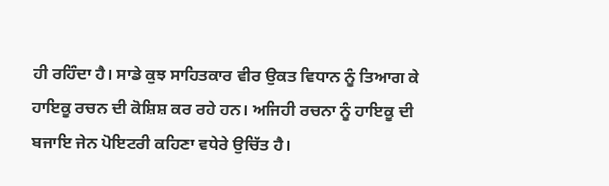ਹੀ ਰਹਿੰਦਾ ਹੈ। ਸਾਡੇ ਕੁਝ ਸਾਹਿਤਕਾਰ ਵੀਰ ਉਕਤ ਵਿਧਾਨ ਨੂੰ ਤਿਆਗ ਕੇ ਹਾਇਕੂ ਰਚਨ ਦੀ ਕੋਸ਼ਿਸ਼ ਕਰ ਰਹੇ ਹਨ। ਅਜਿਹੀ ਰਚਨਾ ਨੂੰ ਹਾਇਕੂ ਦੀ ਬਜਾਇ ਜੇਨ ਪੋਇਟਰੀ ਕਹਿਣਾ ਵਧੇਰੇ ਉਚਿੱਤ ਹੈ।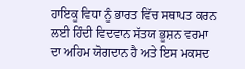ਹਾਇਕੂ ਵਿਧਾ ਨੂੰ ਭਾਰਤ ਵਿੱਚ ਸਥਾਪਤ ਕਰਨ ਲਈ ਹਿੰਦੀ ਵਿਦਵਾਨ ਸੱਤਯ ਭੂਸ਼ਨ ਵਰਮਾ ਦਾ ਅਹਿਮ ਯੋਗਦਾਨ ਹੈ ਅਤੇ ਇਸ ਮਕਸਦ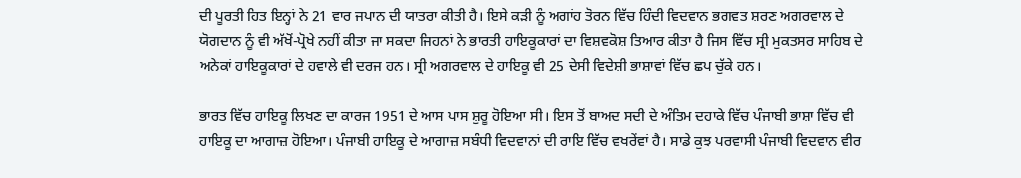ਦੀ ਪੂਰਤੀ ਹਿਤ ਇਨ੍ਹਾਂ ਨੇ 21 ਵਾਰ ਜਪਾਨ ਦੀ ਯਾਤਰਾ ਕੀਤੀ ਹੈ। ਇਸੇ ਕੜੀ ਨੂੰ ਅਗਾਂਹ ਤੋਰਨ ਵਿੱਚ ਹਿੰਦੀ ਵਿਦਵਾਨ ਭਗਵਤ ਸ਼ਰਣ ਅਗਰਵਾਲ ਦੇ ਯੋਗਦਾਨ ਨੂੰ ਵੀ ਅੱਖੋਂ-ਪ੍ਰੋਖੇ ਨਹੀਂ ਕੀਤਾ ਜਾ ਸਕਦਾ ਜਿਹਨਾਂ ਨੇ ਭਾਰਤੀ ਹਾਇਕੂਕਾਰਾਂ ਦਾ ਵਿਸ਼ਵਕੋਸ਼ ਤਿਆਰ ਕੀਤਾ ਹੈ ਜਿਸ ਵਿੱਚ ਸ੍ਰੀ ਮੁਕਤਸਰ ਸਾਹਿਬ ਦੇ ਅਨੇਕਾਂ ਹਾਇਕੂਕਾਰਾਂ ਦੇ ਹਵਾਲੇ ਵੀ ਦਰਜ ਹਨ। ਸ੍ਰੀ ਅਗਰਵਾਲ ਦੇ ਹਾਇਕੂ ਵੀ 25 ਦੇਸੀ ਵਿਦੇਸ਼ੀ ਭਾਸ਼ਾਵਾਂ ਵਿੱਚ ਛਪ ਚੁੱਕੇ ਹਨ।

ਭਾਰਤ ਵਿੱਚ ਹਾਇਕੂ ਲਿਖਣ ਦਾ ਕਾਰਜ 1951 ਦੇ ਆਸ ਪਾਸ ਸ਼ੁਰੂ ਹੋਇਆ ਸੀ। ਇਸ ਤੋਂ ਬਾਅਦ ਸਦੀ ਦੇ ਅੰਤਿਮ ਦਹਾਕੇ ਵਿੱਚ ਪੰਜਾਬੀ ਭਾਸ਼ਾ ਵਿੱਚ ਵੀ ਹਾਇਕੂ ਦਾ ਆਗਾਜ਼ ਹੋਇਆ। ਪੰਜਾਬੀ ਹਾਇਕੂ ਦੇ ਆਗਾਜ਼ ਸਬੰਧੀ ਵਿਦਵਾਨਾਂ ਦੀ ਰਾਇ ਵਿੱਚ ਵਖਰੇਂਵਾਂ ਹੈ। ਸਾਡੇ ਕੁਝ ਪਰਵਾਸੀ ਪੰਜਾਬੀ ਵਿਦਵਾਨ ਵੀਰ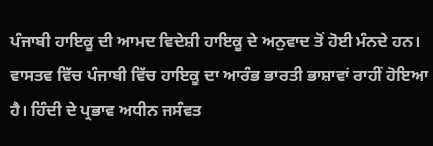ਪੰਜਾਬੀ ਹਾਇਕੂ ਦੀ ਆਮਦ ਵਿਦੇਸ਼ੀ ਹਾਇਕੂ ਦੇ ਅਨੁਵਾਦ ਤੋਂ ਹੋਈ ਮੰਨਦੇ ਹਨ। ਵਾਸਤਵ ਵਿੱਚ ਪੰਜਾਬੀ ਵਿੱਚ ਹਾਇਕੂ ਦਾ ਆਰੰਭ ਭਾਰਤੀ ਭਾਸ਼ਾਵਾਂ ਰਾਹੀਂ ਹੋਇਆ ਹੈ। ਹਿੰਦੀ ਦੇ ਪ੍ਰਭਾਵ ਅਧੀਨ ਜਸੰਵਤ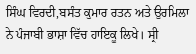ਸਿੰਘ ਵਿਰਦੀ,ਬਸੰਤ ਕੁਮਾਰ ਰਤਨ ਅਤੇ ਉਰਮਿਲਾ ਨੇ ਪੰਜਾਬੀ ਭਾਸ਼ਾ ਵਿੱਚ ਹਾਇਕੂ ਲਿਖੇ। ਸ੍ਰੀ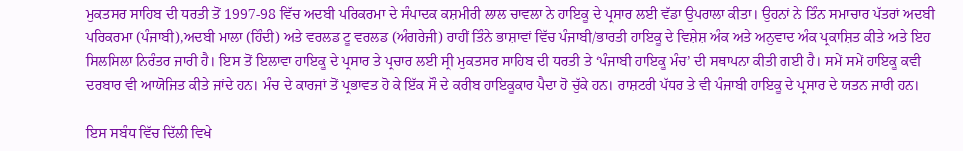ਮੁਕਤਸਰ ਸਾਹਿਬ ਦੀ ਧਰਤੀ ਤੋਂ 1997-98 ਵਿੱਚ ਅਦਬੀ ਪਰਿਕਰਮਾ ਦੇ ਸੰਪਾਦਕ ਕਸ਼ਮੀਰੀ ਲਾਲ ਚਾਵਲਾ ਨੇ ਹਾਇਕੂ ਦੇ ਪ੍ਰਸਾਰ ਲਈ ਵੱਡਾ ਉਪਰਾਲਾ ਕੀਤਾ। ਉਹਨਾਂ ਨੇ ਤਿੰਨ ਸਮਾਚਾਰ ਪੱਤਰਾਂ ਅਦਬੀ ਪਰਿਕਰਮਾ (ਪੰਜਾਬੀ),ਅਦਬੀ ਮਾਲਾ (ਹਿੰਦੀ) ਅਤੇ ਵਰਲਡ ਟੂ ਵਰਲਡ (ਅੰਗਰੇਜੀ) ਰਾਹੀਂ ਤਿੰਨੇ ਭਾਸ਼ਾਵਾਂ ਵਿੱਚ ਪੰਜਾਬੀ/ਭਾਰਤੀ ਹਾਇਕੂ ਦੇ ਵਿਸ਼ੇਸ਼ ਅੰਕ ਅਤੇ ਅਨੁਵਾਦ ਅੰਕ ਪ੍ਰਕਾਸ਼ਿਤ ਕੀਤੇ ਅਤੇ ਇਹ ਸਿਲਸਿਲਾ ਨਿਰੰਤਰ ਜਾਰੀ ਹੈ। ਇਸ ਤੋਂ ਇਲਾਵਾ ਹਾਇਕੂ ਦੇ ਪ੍ਰਸਾਰ ਤੇ ਪ੍ਰਚਾਰ ਲਈ ਸ੍ਰੀ ਮੁਕਤਸਰ ਸਾਹਿਬ ਦੀ ਧਰਤੀ ਤੇ ‘ਪੰਜਾਬੀ ਹਾਇਕੂ ਮੰਚ’ ਦੀ ਸਥਾਪਨਾ ਕੀਤੀ ਗਈ ਹੈ। ਸਮੇਂ ਸਮੇਂ ਹਾਇਕੂ ਕਵੀ ਦਰਬਾਰ ਵੀ ਆਯੋਜਿਤ ਕੀਤੇ ਜਾਂਦੇ ਹਨ। ਮੰਚ ਦੇ ਕਾਰਜਾਂ ਤੋਂ ਪ੍ਰਭਾਵਤ ਹੋ ਕੇ ਇੱਕ ਸੌ ਦੇ ਕਰੀਬ ਹਾਇਕੂਕਾਰ ਪੈਦਾ ਹੋ ਚੁੱਕੇ ਹਨ। ਰਾਸ਼ਟਰੀ ਪੱਧਰ ਤੇ ਵੀ ਪੰਜਾਬੀ ਹਾਇਕੂ ਦੇ ਪ੍ਰਸਾਰ ਦੇ ਯਤਨ ਜਾਰੀ ਹਨ।

ਇਸ ਸਬੰਧ ਵਿੱਚ ਦਿੱਲੀ ਵਿਖੇ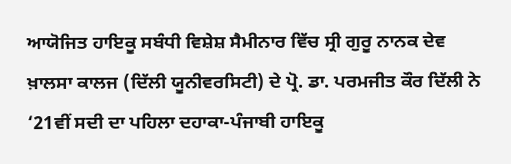ਆਯੋਜਿਤ ਹਾਇਕੂ ਸਬੰਧੀ ਵਿਸ਼ੇਸ਼ ਸੈਮੀਨਾਰ ਵਿੱਚ ਸ੍ਰੀ ਗੁਰੂ ਨਾਨਕ ਦੇਵ ਖ਼ਾਲਸਾ ਕਾਲਜ (ਦਿੱਲੀ ਯੂਨੀਵਰਸਿਟੀ) ਦੇ ਪ੍ਰੋ. ਡਾ. ਪਰਮਜੀਤ ਕੌਰ ਦਿੱਲੀ ਨੇ ‘21ਵੀਂ ਸਦੀ ਦਾ ਪਹਿਲਾ ਦਹਾਕਾ-ਪੰਜਾਬੀ ਹਾਇਕੂ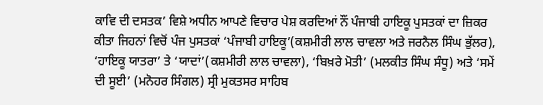ਕਾਵਿ ਦੀ ਦਸਤਕ’ ਵਿਸ਼ੇ ਅਧੀਨ ਆਪਣੇ ਵਿਚਾਰ ਪੇਸ਼ ਕਰਦਿਆਂ ਨੌਂ ਪੰਜਾਬੀ ਹਾਇਕੂ ਪੁਸਤਕਾਂ ਦਾ ਜ਼ਿਕਰ ਕੀਤਾ ਜਿਹਨਾਂ ਵਿਚੋਂ ਪੰਜ ਪੁਸਤਕਾਂ ‘ਪੰਜਾਬੀ ਹਾਇਕੂ’(ਕਸ਼ਮੀਰੀ ਲਾਲ ਚਾਵਲਾ ਅਤੇ ਜਰਨੈਲ ਸਿੰਘ ਭੁੱਲਰ), ‘ਹਾਇਕੂ ਯਾਤਰਾ’ ਤੇ ‘ਯਾਦਾਂ’(ਕਸ਼ਮੀਰੀ ਲਾਲ ਚਾਵਲਾ), ‘ਬਿਖ਼ਰੇ ਮੋਤੀ’ (ਮਲਕੀਤ ਸਿੰਘ ਸੰਧੂ) ਅਤੇ ‘ਸਮੇਂ ਦੀ ਸੂਈ’ (ਮਨੋਹਰ ਸਿੰਗਲ) ਸ੍ਰੀ ਮੁਕਤਸਰ ਸਾਹਿਬ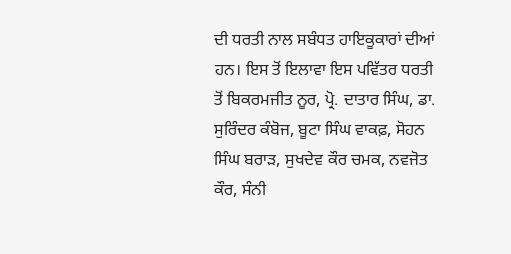ਦੀ ਧਰਤੀ ਨਾਲ ਸਬੰਧਤ ਹਾਇਕੂਕਾਰਾਂ ਦੀਆਂ ਹਨ। ਇਸ ਤੋਂ ਇਲਾਵਾ ਇਸ ਪਵਿੱਤਰ ਧਰਤੀ ਤੋਂ ਬਿਕਰਮਜੀਤ ਨੂਰ, ਪ੍ਰੋ. ਦਾਤਾਰ ਸਿੰਘ, ਡਾ. ਸੁਰਿੰਦਰ ਕੰਬੋਜ, ਬੂਟਾ ਸਿੰਘ ਵਾਕਫ਼, ਸੋਹਨ ਸਿੰਘ ਬਰਾੜ, ਸੁਖਦੇਵ ਕੌਰ ਚਮਕ, ਨਵਜੋਤ ਕੌਰ, ਸੰਨੀ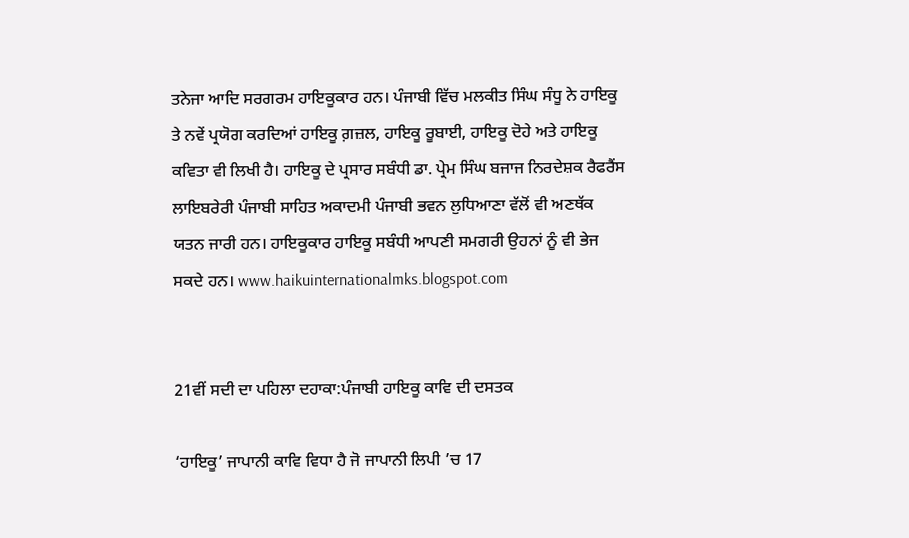ਤਨੇਜਾ ਆਦਿ ਸਰਗਰਮ ਹਾਇਕੂਕਾਰ ਹਨ। ਪੰਜਾਬੀ ਵਿੱਚ ਮਲਕੀਤ ਸਿੰਘ ਸੰਧੂ ਨੇ ਹਾਇਕੂ ਤੇ ਨਵੇਂ ਪ੍ਰਯੋਗ ਕਰਦਿਆਂ ਹਾਇਕੂ ਗ਼ਜ਼ਲ, ਹਾਇਕੂ ਰੂਬਾਈ, ਹਾਇਕੂ ਦੋਹੇ ਅਤੇ ਹਾਇਕੂ ਕਵਿਤਾ ਵੀ ਲਿਖੀ ਹੈ। ਹਾਇਕੂ ਦੇ ਪ੍ਰਸਾਰ ਸਬੰਧੀ ਡਾ. ਪ੍ਰੇਮ ਸਿੰਘ ਬਜਾਜ ਨਿਰਦੇਸ਼ਕ ਰੈਫਰੈਂਸ ਲਾਇਬਰੇਰੀ ਪੰਜਾਬੀ ਸਾਹਿਤ ਅਕਾਦਮੀ ਪੰਜਾਬੀ ਭਵਨ ਲੁਧਿਆਣਾ ਵੱਲੋਂ ਵੀ ਅਣਥੱਕ ਯਤਨ ਜਾਰੀ ਹਨ। ਹਾਇਕੂਕਾਰ ਹਾਇਕੂ ਸਬੰਧੀ ਆਪਣੀ ਸਮਗਰੀ ਉਹਨਾਂ ਨੂੰ ਵੀ ਭੇਜ ਸਕਦੇ ਹਨ। www.haikuinternationalmks.blogspot.com


21ਵੀਂ ਸਦੀ ਦਾ ਪਹਿਲਾ ਦਹਾਕਾ:ਪੰਜਾਬੀ ਹਾਇਕੂ ਕਾਵਿ ਦੀ ਦਸਤਕ

‘ਹਾਇਕੂ’ ਜਾਪਾਨੀ ਕਾਵਿ ਵਿਧਾ ਹੈ ਜੋ ਜਾਪਾਨੀ ਲਿਪੀ ’ਚ 17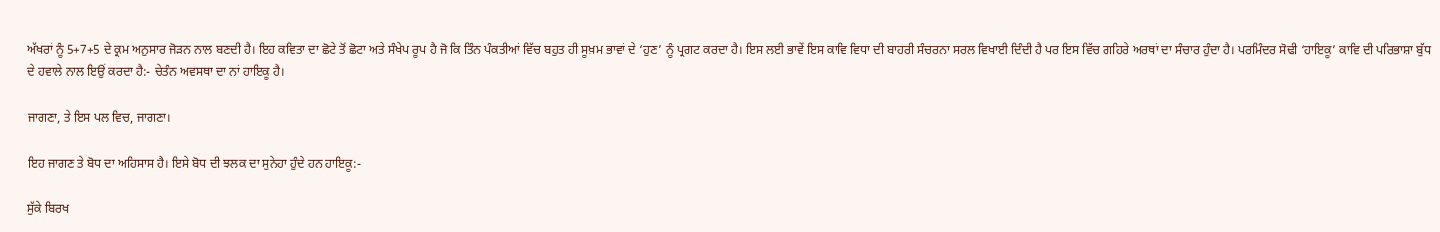ਅੱਖਰਾਂ ਨੂੰ 5+7+5 ਦੇ ਕ੍ਰਮ ਅਨੁਸਾਰ ਜੋੜਨ ਨਾਲ ਬਣਦੀ ਹੈ। ਇਹ ਕਵਿਤਾ ਦਾ ਛੋਟੇ ਤੋਂ ਛੋਟਾ ਅਤੇ ਸੰਖੇਪ ਰੂਪ ਹੈ ਜੋ ਕਿ ਤਿੰਨ ਪੰਕਤੀਆਂ ਵਿੱਚ ਬਹੁਤ ਹੀ ਸੂਖ਼ਮ ਭਾਵਾਂ ਦੇ ‘ਹੁਣ’ ਨੂੰ ਪ੍ਰਗਟ ਕਰਦਾ ਹੈ। ਇਸ ਲਈ ਭਾਵੇਂ ਇਸ ਕਾਵਿ ਵਿਧਾ ਦੀ ਬਾਹਰੀ ਸੰਚਰਨਾ ਸਰਲ ਵਿਖਾਈ ਦਿੰਦੀ ਹੈ ਪਰ ਇਸ ਵਿੱਚ ਗਹਿਰੇ ਅਰਥਾਂ ਦਾ ਸੰਚਾਰ ਹੁੰਦਾ ਹੈ। ਪਰਮਿੰਦਰ ਸੋਢੀ ‘ਹਾਇਕੂ’ ਕਾਵਿ ਦੀ ਪਰਿਭਾਸ਼ਾ ਬੁੱਧ ਦੇ ਹਵਾਲੇ ਨਾਲ ਇਉਂ ਕਰਦਾ ਹੈ:- ਚੇਤੰਨ ਅਵਸਥਾ ਦਾ ਨਾਂ ਹਾਇਕੂ ਹੈ।

ਜਾਗਣਾ, ਤੇ ਇਸ ਪਲ ਵਿਚ, ਜਾਗਣਾ।

ਇਹ ਜਾਗਣ ਤੇ ਬੋਧ ਦਾ ਅਹਿਸਾਸ ਹੈ। ਇਸੇ ਬੋਧ ਦੀ ਝਲਕ ਦਾ ਸੁਨੇਹਾ ਹੁੰਦੇ ਹਨ ਹਾਇਕੂ:-

ਸੁੱਕੇ ਬਿਰਖ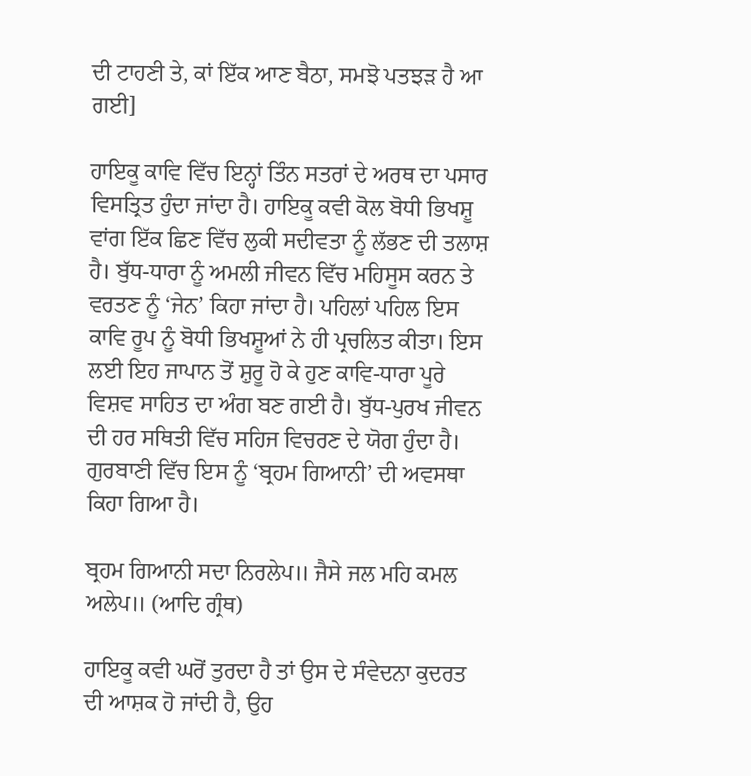ਦੀ ਟਾਹਣੀ ਤੇ, ਕਾਂ ਇੱਕ ਆਣ ਬੈਠਾ, ਸਮਝੋ ਪਤਝੜ ਹੈ ਆ ਗਈ]

ਹਾਇਕੂ ਕਾਵਿ ਵਿੱਚ ਇਨ੍ਹਾਂ ਤਿੰਨ ਸਤਰਾਂ ਦੇ ਅਰਥ ਦਾ ਪਸਾਰ ਵਿਸਤ੍ਰਿਤ ਹੁੰਦਾ ਜਾਂਦਾ ਹੈ। ਹਾਇਕੂ ਕਵੀ ਕੋਲ ਬੋਧੀ ਭਿਖਸ਼ੂ ਵਾਂਗ ਇੱਕ ਛਿਣ ਵਿੱਚ ਲੁਕੀ ਸਦੀਵਤਾ ਨੂੰ ਲੱਭਣ ਦੀ ਤਲਾਸ਼ ਹੈ। ਬੁੱਧ-ਧਾਰਾ ਨੂੰ ਅਮਲੀ ਜੀਵਨ ਵਿੱਚ ਮਹਿਸੂਸ ਕਰਨ ਤੇ ਵਰਤਣ ਨੂੰ ‘ਜੇਨ’ ਕਿਹਾ ਜਾਂਦਾ ਹੈ। ਪਹਿਲਾਂ ਪਹਿਲ ਇਸ ਕਾਵਿ ਰੂਪ ਨੂੰ ਬੋਧੀ ਭਿਖਸ਼ੂਆਂ ਨੇ ਹੀ ਪ੍ਰਚਲਿਤ ਕੀਤਾ। ਇਸ ਲਈ ਇਹ ਜਾਪਾਨ ਤੋਂ ਸ਼ੁਰੂ ਹੋ ਕੇ ਹੁਣ ਕਾਵਿ-ਧਾਰਾ ਪੂਰੇ ਵਿਸ਼ਵ ਸਾਹਿਤ ਦਾ ਅੰਗ ਬਣ ਗਈ ਹੈ। ਬੁੱਧ-ਪੁਰਖ ਜੀਵਨ ਦੀ ਹਰ ਸਥਿਤੀ ਵਿੱਚ ਸਹਿਜ ਵਿਚਰਣ ਦੇ ਯੋਗ ਹੁੰਦਾ ਹੈ। ਗੁਰਬਾਣੀ ਵਿੱਚ ਇਸ ਨੂੰ ‘ਬ੍ਰਹਮ ਗਿਆਨੀ’ ਦੀ ਅਵਸਥਾ ਕਿਹਾ ਗਿਆ ਹੈ।

ਬ੍ਰਹਮ ਗਿਆਨੀ ਸਦਾ ਨਿਰਲੇਪ॥ ਜੈਸੇ ਜਲ ਮਹਿ ਕਮਲ ਅਲੇਪ॥ (ਆਦਿ ਗ੍ਰੰਥ)

ਹਾਇਕੂ ਕਵੀ ਘਰੋਂ ਤੁਰਦਾ ਹੈ ਤਾਂ ਉਸ ਦੇ ਸੰਵੇਦਨਾ ਕੁਦਰਤ ਦੀ ਆਸ਼ਕ ਹੋ ਜਾਂਦੀ ਹੈ, ਉਹ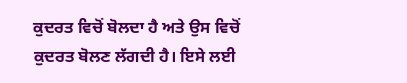ਕੁਦਰਤ ਵਿਚੋਂ ਬੋਲਦਾ ਹੈ ਅਤੇ ਉਸ ਵਿਚੋਂ ਕੁਦਰਤ ਬੋਲਣ ਲੱਗਦੀ ਹੈ। ਇਸੇ ਲਈ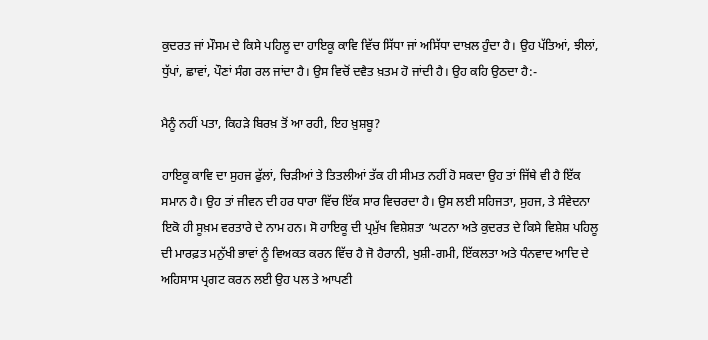ਕੁਦਰਤ ਜਾਂ ਮੌਸਮ ਦੇ ਕਿਸੇ ਪਹਿਲੂ ਦਾ ਹਾਇਕੂ ਕਾਵਿ ਵਿੱਚ ਸਿੱਧਾ ਜਾਂ ਅਸਿੱਧਾ ਦਾਖ਼ਲ ਹੁੰਦਾ ਹੈ। ਉਹ ਪੱਤਿਆਂ, ਝੀਲਾਂ, ਧੁੱਪਾਂ, ਛਾਵਾਂ, ਪੌਣਾਂ ਸੰਗ ਰਲ ਜਾਂਦਾ ਹੈ। ਉਸ ਵਿਚੋਂ ਦਵੈਤ ਖ਼ਤਮ ਹੋ ਜਾਂਦੀ ਹੈ। ਉਹ ਕਹਿ ਉਠਦਾ ਹੈ:-

ਮੈਨੂੰ ਨਹੀਂ ਪਤਾ, ਕਿਹੜੇ ਬਿਰਖ਼ ਤੋਂ ਆ ਰਹੀ, ਇਹ ਖ਼ੁਸ਼ਬੂ?

ਹਾਇਕੂ ਕਾਵਿ ਦਾ ਸੁਹਜ ਫੁੱਲਾਂ, ਚਿੜੀਆਂ ਤੇ ਤਿਤਲੀਆਂ ਤੱਕ ਹੀ ਸੀਮਤ ਨਹੀਂ ਹੋ ਸਕਦਾ ਉਹ ਤਾਂ ਜਿੱਥੇ ਵੀ ਹੈ ਇੱਕ ਸਮਾਨ ਹੈ। ਉਹ ਤਾਂ ਜੀਵਨ ਦੀ ਹਰ ਧਾਰਾ ਵਿੱਚ ਇੱਕ ਸਾਰ ਵਿਚਰਦਾ ਹੈ। ਉਸ ਲਈ ਸਹਿਜਤਾ, ਸੁਹਜ, ਤੇ ਸੰਵੇਦਨਾ ਇਕੋ ਹੀ ਸੂਖ਼ਮ ਵਰਤਾਰੇ ਦੇ ਨਾਮ ਹਨ। ਸੋ ਹਾਇਕੂ ਦੀ ਪ੍ਰਮੁੱਖ ਵਿਸ਼ੇਸ਼ਤਾ ‘ਘਟਨਾ ਅਤੇ ਕੁਦਰਤ ਦੇ ਕਿਸੇ ਵਿਸ਼ੇਸ਼ ਪਹਿਲੂ ਦੀ ਮਾਰਫ਼ਤ ਮਨੁੱਖੀ ਭਾਵਾਂ ਨੂੰ ਵਿਅਕਤ ਕਰਨ ਵਿੱਚ ਹੈ ਜੋ ਹੈਰਾਨੀ, ਖੁਸ਼ੀ-ਗਮੀ, ਇੱਕਲਤਾ ਅਤੇ ਧੰਨਵਾਦ ਆਦਿ ਦੇ ਅਹਿਸਾਸ ਪ੍ਰਗਟ ਕਰਨ ਲਈ ਉਹ ਪਲ ਤੇ ਆਪਣੀ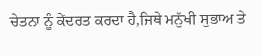ਚੇਤਨਾ ਨੂੰ ਕੇਂਦਰਤ ਕਰਦਾ ਹੈ,ਜਿਥੇ ਮਨੁੱਖੀ ਸੁਭਾਅ ਤੇ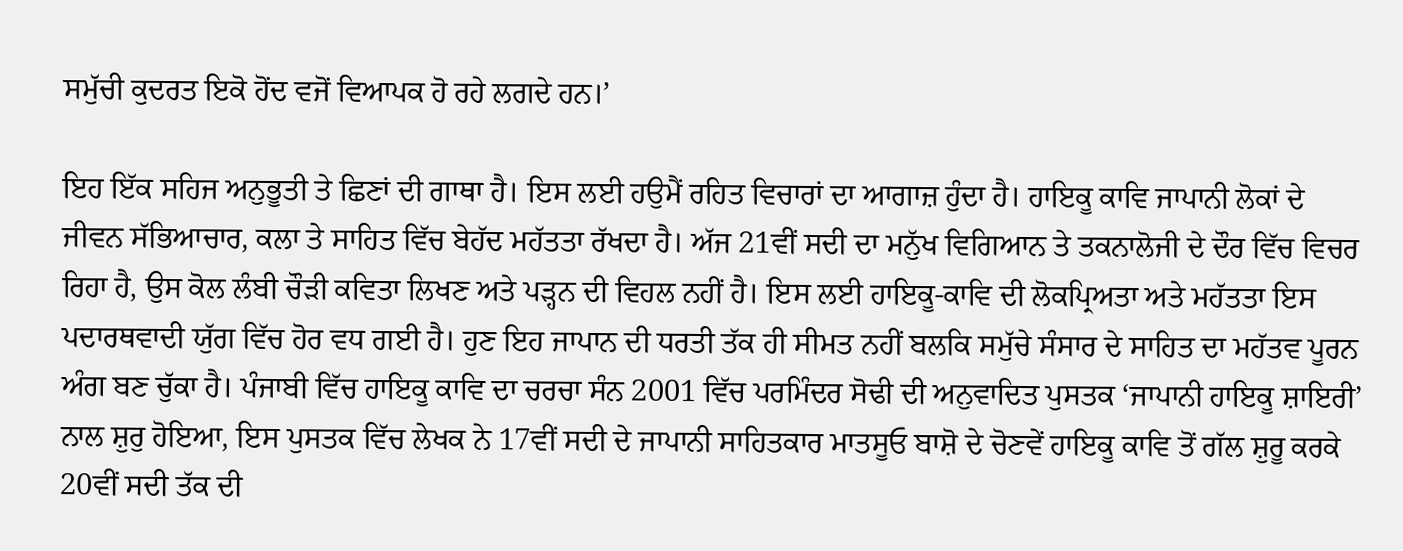ਸਮੁੱਚੀ ਕੁਦਰਤ ਇਕੋ ਹੋਂਦ ਵਜੋਂ ਵਿਆਪਕ ਹੋ ਰਹੇ ਲਗਦੇ ਹਨ।’

ਇਹ ਇੱਕ ਸਹਿਜ ਅਨੁਭੂਤੀ ਤੇ ਛਿਣਾਂ ਦੀ ਗਾਥਾ ਹੈ। ਇਸ ਲਈ ਹਉਮੈਂ ਰਹਿਤ ਵਿਚਾਰਾਂ ਦਾ ਆਗਾਜ਼ ਹੁੰਦਾ ਹੈ। ਹਾਇਕੂ ਕਾਵਿ ਜਾਪਾਨੀ ਲੋਕਾਂ ਦੇ ਜੀਵਨ ਸੱਭਿਆਚਾਰ, ਕਲਾ ਤੇ ਸਾਹਿਤ ਵਿੱਚ ਬੇਹੱਦ ਮਹੱਤਤਾ ਰੱਖਦਾ ਹੈ। ਅੱਜ 21ਵੀਂ ਸਦੀ ਦਾ ਮਨੁੱਖ ਵਿਗਿਆਨ ਤੇ ਤਕਨਾਲੋਜੀ ਦੇ ਦੌਰ ਵਿੱਚ ਵਿਚਰ ਰਿਹਾ ਹੈ, ਉਸ ਕੋਲ ਲੰਬੀ ਚੌੜੀ ਕਵਿਤਾ ਲਿਖਣ ਅਤੇ ਪੜ੍ਹਨ ਦੀ ਵਿਹਲ ਨਹੀਂ ਹੈ। ਇਸ ਲਈ ਹਾਇਕੂ-ਕਾਵਿ ਦੀ ਲੋਕਪ੍ਰਿਅਤਾ ਅਤੇ ਮਹੱਤਤਾ ਇਸ ਪਦਾਰਥਵਾਦੀ ਯੁੱਗ ਵਿੱਚ ਹੋਰ ਵਧ ਗਈ ਹੈ। ਹੁਣ ਇਹ ਜਾਪਾਨ ਦੀ ਧਰਤੀ ਤੱਕ ਹੀ ਸੀਮਤ ਨਹੀਂ ਬਲਕਿ ਸਮੁੱਚੇ ਸੰਸਾਰ ਦੇ ਸਾਹਿਤ ਦਾ ਮਹੱਤਵ ਪੂਰਨ ਅੰਗ ਬਣ ਚੁੱਕਾ ਹੈ। ਪੰਜਾਬੀ ਵਿੱਚ ਹਾਇਕੂ ਕਾਵਿ ਦਾ ਚਰਚਾ ਸੰਨ 2001 ਵਿੱਚ ਪਰਮਿੰਦਰ ਸੋਢੀ ਦੀ ਅਨੁਵਾਦਿਤ ਪੁਸਤਕ ‘ਜਾਪਾਨੀ ਹਾਇਕੂ ਸ਼ਾਇਰੀ’ ਨਾਲ ਸ਼ੁਰੁ ਹੋਇਆ, ਇਸ ਪੁਸਤਕ ਵਿੱਚ ਲੇਖਕ ਨੇ 17ਵੀਂ ਸਦੀ ਦੇ ਜਾਪਾਨੀ ਸਾਹਿਤਕਾਰ ਮਾਤਸੂਓ ਬਾਸ਼ੋ ਦੇ ਚੋਣਵੇਂ ਹਾਇਕੂ ਕਾਵਿ ਤੋਂ ਗੱਲ ਸ਼ੁਰੂ ਕਰਕੇ 20ਵੀਂ ਸਦੀ ਤੱਕ ਦੀ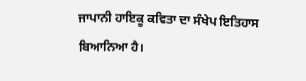ਜਾਪਾਨੀ ਹਾਇਕੂ ਕਵਿਤਾ ਦਾ ਸੰਖੇਪ ਇਤਿਹਾਸ ਬਿਆਨਿਆ ਹੈ।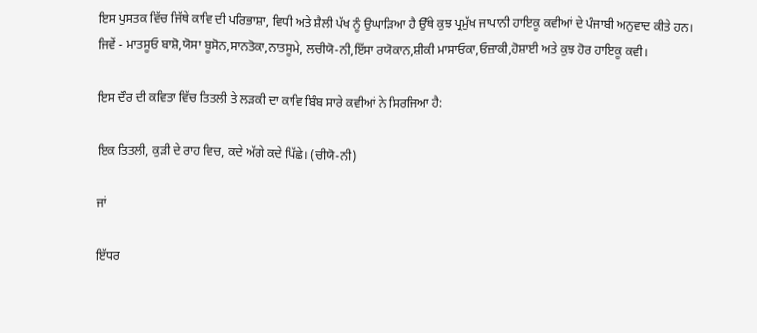ਇਸ ਪੁਸਤਕ ਵਿੱਚ ਜਿੱਥੇ ਕਾਵਿ ਦੀ ਪਰਿਭਾਸ਼ਾ, ਵਿਧੀ ਅਤੇ ਸ਼ੈਲੀ ਪੱਖ ਨੂੰ ਉਘਾੜਿਆ ਹੈ ਉੱਥੇ ਕੁਝ ਪ੍ਰਮੁੱਖ ਜਾਪਾਨੀ ਹਾਇਕੂ ਕਵੀਆਂ ਦੇ ਪੰਜਾਬੀ ਅਨੁਵਾਦ ਕੀਤੇ ਹਨ। ਜਿਵੇਂ - ਮਾਤਸੂਓ ਬਾਸ਼ੋ,ਯੋਸਾ ਬੂਸੋਨ,ਸਾਨਤੋਕਾ,ਨਾਤਸੂਮੇ, ਲਚੀਯੋ-ਨੀ,ਇੱਸਾ ਰਯੋਕਾਨ,ਸ਼ੀਕੀ ਮਾਸਾਓਕਾ,ਓਜ਼ਾਕੀ,ਹੋਸ਼ਾਈ ਅਤੇ ਕੁਝ ਹੋਰ ਹਾਇਕੂ ਕਵੀ।

ਇਸ ਦੌਰ ਦੀ ਕਵਿਤਾ ਵਿੱਚ ਤਿਤਲੀ ਤੇ ਲੜਕੀ ਦਾ ਕਾਵਿ ਬਿੰਬ ਸਾਰੇ ਕਵੀਆਂ ਨੇ ਸਿਰਜਿਆ ਹੈ:

ਇਕ ਤਿਤਲੀ, ਕੁੜੀ ਦੇ ਰਾਹ ਵਿਚ, ਕਦੇ ਅੱਗੇ ਕਦੇ ਪਿੱਛੇ। (ਚੀਯੋ-ਨੀ)

ਜਾਂ

ਇੱਧਰ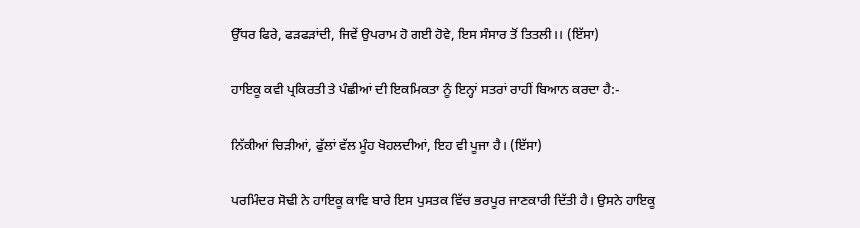ਉੱਧਰ ਫਿਰੇ, ਫੜਫੜਾਂਦੀ, ਜਿਵੇਂ ਉਪਰਾਮ ਹੋ ਗਈ ਹੋਵੇ, ਇਸ ਸੰਸਾਰ ਤੋਂ ਤਿਤਲੀ।। (ਇੱਸਾ)

ਹਾਇਕੂ ਕਵੀ ਪ੍ਰਕਿਰਤੀ ਤੇ ਪੰਛੀਆਂ ਦੀ ਇਕਮਿਕਤਾ ਨੂੰ ਇਨ੍ਹਾਂ ਸਤਰਾਂ ਰਾਹੀਂ ਬਿਆਨ ਕਰਦਾ ਹੈ:-

ਨਿੱਕੀਆਂ ਚਿੜੀਆਂ, ਫੁੱਲਾਂ ਵੱਲ ਮੂੰਹ ਖੋਹਲਦੀਆਂ, ਇਹ ਵੀ ਪੂਜਾ ਹੈ। (ਇੱਸਾ)

ਪਰਮਿੰਦਰ ਸੋਢੀ ਨੇ ਹਾਇਕੂ ਕਾਵਿ ਬਾਰੇ ਇਸ ਪੁਸਤਕ ਵਿੱਚ ਭਰਪੂਰ ਜਾਣਕਾਰੀ ਦਿੱਤੀ ਹੈ। ਉਸਨੇ ਹਾਇਕੂ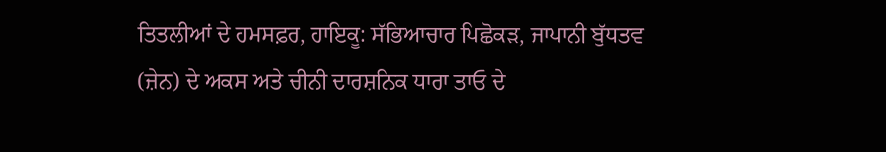ਤਿਤਲੀਆਂ ਦੇ ਹਮਸਫ਼ਰ, ਹਾਇਕੂ: ਸੱਭਿਆਚਾਰ ਪਿਛੋਕੜ, ਜਾਪਾਨੀ ਬੁੱਧਤਵ (ਜ਼ੇਨ) ਦੇ ਅਕਸ ਅਤੇ ਚੀਨੀ ਦਾਰਸ਼ਨਿਕ ਧਾਰਾ ਤਾਓ ਦੇ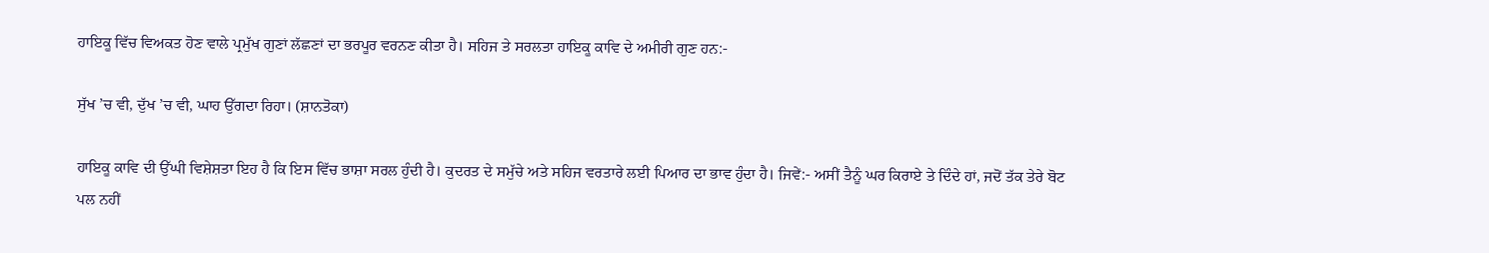ਹਾਇਕੂ ਵਿੱਚ ਵਿਅਕਤ ਹੋਣ ਵਾਲੇ ਪ੍ਰਮੁੱਖ ਗੁਣਾਂ ਲੱਛਣਾਂ ਦਾ ਭਰਪੂਰ ਵਰਨਣ ਕੀਤਾ ਹੈ। ਸਹਿਜ ਤੇ ਸਰਲਤਾ ਹਾਇਕੂ ਕਾਵਿ ਦੇ ਅਮੀਰੀ ਗੁਣ ਹਨ:-

ਸੁੱਖ ’ਚ ਵੀ, ਦੁੱਖ ’ਚ ਵੀ, ਘਾਹ ਉੱਗਦਾ ਰਿਹਾ। (ਸ਼ਾਨਤੋਕਾ)

ਹਾਇਕੂ ਕਾਵਿ ਦੀ ਉੱਘੀ ਵਿਸ਼ੇਸ਼ਤਾ ਇਹ ਹੈ ਕਿ ਇਸ ਵਿੱਚ ਭਾਸ਼ਾ ਸਰਲ ਹੁੰਦੀ ਹੈ। ਕੁਦਰਤ ਦੇ ਸਮੁੱਚੇ ਅਤੇ ਸਹਿਜ ਵਰਤਾਰੇ ਲਈ ਪਿਆਰ ਦਾ ਭਾਵ ਹੁੰਦਾ ਹੈ। ਜਿਵੇਂ:- ਅਸੀਂ ਤੈਨੂੰ ਘਰ ਕਿਰਾਏ ਤੇ ਦਿੰਦੇ ਹਾਂ, ਜਦੋਂ ਤੱਕ ਤੇਰੇ ਬੋਟ ਪਲ ਨਹੀਂ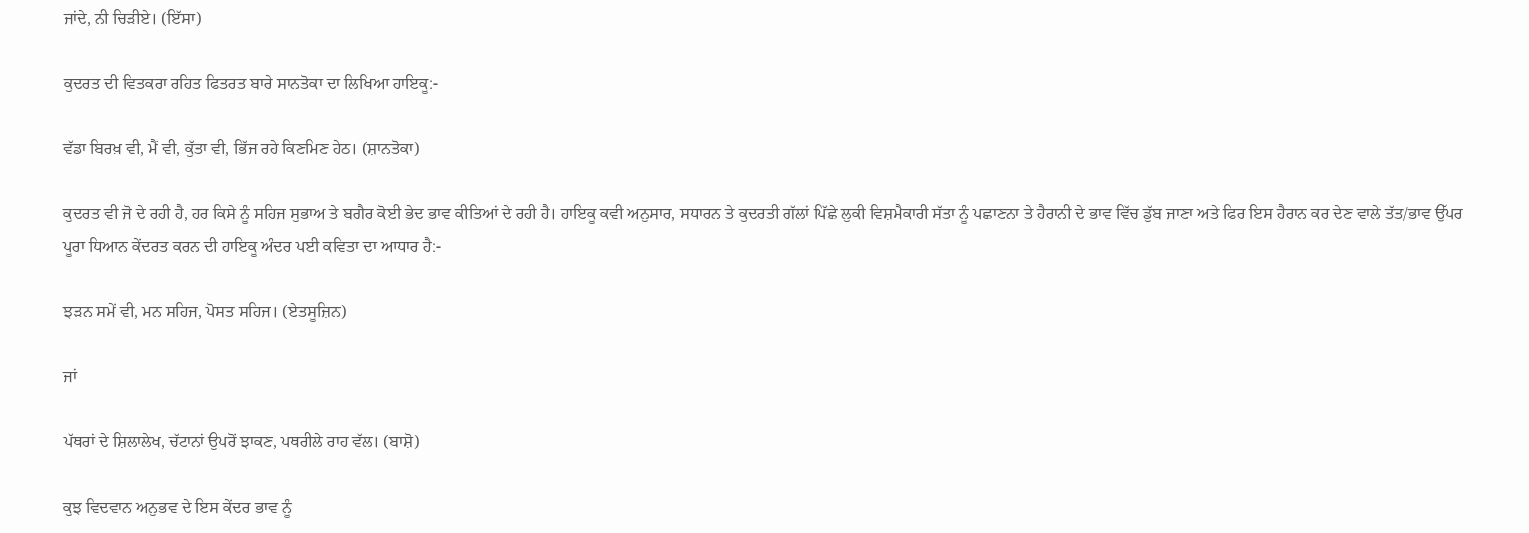ਜਾਂਦੇ, ਨੀ ਚਿੜੀਏ। (ਇੱਸਾ)

ਕੁਦਰਤ ਦੀ ਵਿਤਕਰਾ ਰਹਿਤ ਫਿਤਰਤ ਬਾਰੇ ਸਾਨਤੋਕਾ ਦਾ ਲਿਖਿਆ ਹਾਇਕੂ:-

ਵੱਡਾ ਬਿਰਖ਼ ਵੀ, ਮੈਂ ਵੀ, ਕੁੱਤਾ ਵੀ, ਭਿੱਜ ਰਹੇ ਕਿਣਮਿਣ ਹੇਠ। (ਸ਼ਾਨਤੋਕਾ)

ਕੁਦਰਤ ਵੀ ਜੋ ਦੇ ਰਹੀ ਹੈ, ਹਰ ਕਿਸੇ ਨੂੰ ਸਹਿਜ ਸੁਭਾਅ ਤੇ ਬਗੈਰ ਕੋਈ ਭੇਦ ਭਾਵ ਕੀਤਿਆਂ ਦੇ ਰਹੀ ਹੈ। ਹਾਇਕੂ ਕਵੀ ਅਨੁਸਾਰ, ਸਧਾਰਨ ਤੇ ਕੁਦਰਤੀ ਗੱਲਾਂ ਪਿੱਛੇ ਲੁਕੀ ਵਿਸ਼ਮੈਕਾਰੀ ਸੱਤਾ ਨੂੰ ਪਛਾਣਨਾ ਤੇ ਹੈਰਾਨੀ ਦੇ ਭਾਵ ਵਿੱਚ ਡੁੱਬ ਜਾਣਾ ਅਤੇ ਫਿਰ ਇਸ ਹੈਰਾਨ ਕਰ ਦੇਣ ਵਾਲੇ ਤੱਤ/ਭਾਵ ਉੱਪਰ ਪੂਰਾ ਧਿਆਨ ਕੇਂਦਰਤ ਕਰਨ ਦੀ ਹਾਇਕੂ ਅੰਦਰ ਪਈ ਕਵਿਤਾ ਦਾ ਆਧਾਰ ਹੈ:-

ਝੜਨ ਸਮੇਂ ਵੀ, ਮਨ ਸਹਿਜ, ਪੋਸਤ ਸਹਿਜ। (ਏਤਸੂਜ਼ਿਨ)

ਜਾਂ

ਪੱਥਰਾਂ ਦੇ ਸ਼ਿਲਾਲੇਖ, ਚੱਟਾਨਾਂ ਉਪਰੋਂ ਝਾਕਣ, ਪਥਰੀਲੇ ਰਾਹ ਵੱਲ। (ਬਾਸ਼ੋ)

ਕੁਝ ਵਿਦਵਾਨ ਅਨੁਭਵ ਦੇ ਇਸ ਕੇਂਦਰ ਭਾਵ ਨੂੰ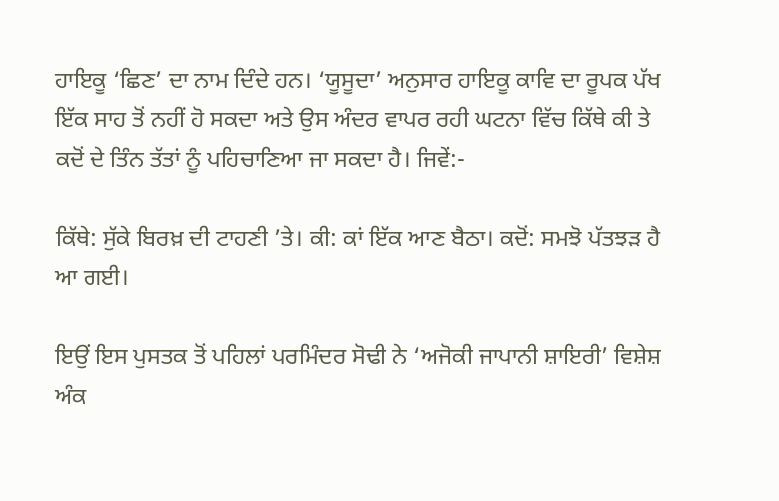ਹਾਇਕੂ ‘ਛਿਣ’ ਦਾ ਨਾਮ ਦਿੰਦੇ ਹਨ। ‘ਯੂਸੂਦਾ’ ਅਨੁਸਾਰ ਹਾਇਕੂ ਕਾਵਿ ਦਾ ਰੂਪਕ ਪੱਖ ਇੱਕ ਸਾਹ ਤੋਂ ਨਹੀਂ ਹੋ ਸਕਦਾ ਅਤੇ ਉਸ ਅੰਦਰ ਵਾਪਰ ਰਹੀ ਘਟਨਾ ਵਿੱਚ ਕਿੱਥੇ ਕੀ ਤੇ ਕਦੋਂ ਦੇ ਤਿੰਨ ਤੱਤਾਂ ਨੂੰ ਪਹਿਚਾਣਿਆ ਜਾ ਸਕਦਾ ਹੈ। ਜਿਵੇਂ:-

ਕਿੱਥੇ: ਸੁੱਕੇ ਬਿਰਖ਼ ਦੀ ਟਾਹਣੀ ’ਤੇ। ਕੀ: ਕਾਂ ਇੱਕ ਆਣ ਬੈਠਾ। ਕਦੋਂ: ਸਮਝੋ ਪੱਤਝੜ ਹੈ ਆ ਗਈ।

ਇਉਂ ਇਸ ਪੁਸਤਕ ਤੋਂ ਪਹਿਲਾਂ ਪਰਮਿੰਦਰ ਸੋਢੀ ਨੇ ‘ਅਜੋਕੀ ਜਾਪਾਨੀ ਸ਼ਾਇਰੀ’ ਵਿਸ਼ੇਸ਼ ਅੰਕ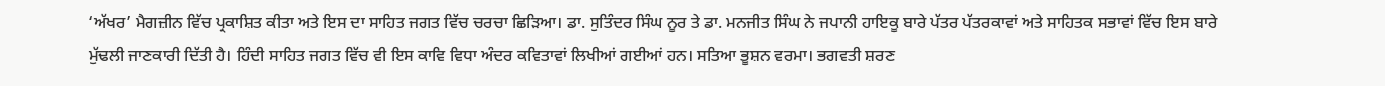‘ਅੱਖਰ’ ਮੈਗਜ਼ੀਨ ਵਿੱਚ ਪ੍ਰਕਾਸ਼ਿਤ ਕੀਤਾ ਅਤੇ ਇਸ ਦਾ ਸਾਹਿਤ ਜਗਤ ਵਿੱਚ ਚਰਚਾ ਛਿੜਿਆ। ਡਾ. ਸੁਤਿੰਦਰ ਸਿੰਘ ਨੂਰ ਤੇ ਡਾ. ਮਨਜੀਤ ਸਿੰਘ ਨੇ ਜਪਾਨੀ ਹਾਇਕੂ ਬਾਰੇ ਪੱਤਰ ਪੱਤਰਕਾਵਾਂ ਅਤੇ ਸਾਹਿਤਕ ਸਭਾਵਾਂ ਵਿੱਚ ਇਸ ਬਾਰੇ ਮੁੱਢਲੀ ਜਾਣਕਾਰੀ ਦਿੱਤੀ ਹੈ। ਹਿੰਦੀ ਸਾਹਿਤ ਜਗਤ ਵਿੱਚ ਵੀ ਇਸ ਕਾਵਿ ਵਿਧਾ ਅੰਦਰ ਕਵਿਤਾਵਾਂ ਲਿਖੀਆਂ ਗਈਆਂ ਹਨ। ਸਤਿਆ ਭੂਸ਼ਨ ਵਰਮਾ। ਭਗਵਤੀ ਸ਼ਰਣ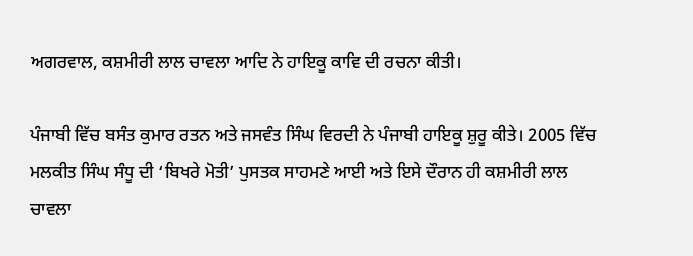ਅਗਰਵਾਲ, ਕਸ਼ਮੀਰੀ ਲਾਲ ਚਾਵਲਾ ਆਦਿ ਨੇ ਹਾਇਕੂ ਕਾਵਿ ਦੀ ਰਚਨਾ ਕੀਤੀ।

ਪੰਜਾਬੀ ਵਿੱਚ ਬਸੰਤ ਕੁਮਾਰ ਰਤਨ ਅਤੇ ਜਸਵੰਤ ਸਿੰਘ ਵਿਰਦੀ ਨੇ ਪੰਜਾਬੀ ਹਾਇਕੂ ਸ਼ੁਰੂ ਕੀਤੇ। 2005 ਵਿੱਚ ਮਲਕੀਤ ਸਿੰਘ ਸੰਧੂ ਦੀ ‘ਬਿਖਰੇ ਮੋਤੀ’ ਪੁਸਤਕ ਸਾਹਮਣੇ ਆਈ ਅਤੇ ਇਸੇ ਦੌਰਾਨ ਹੀ ਕਸ਼ਮੀਰੀ ਲਾਲ ਚਾਵਲਾ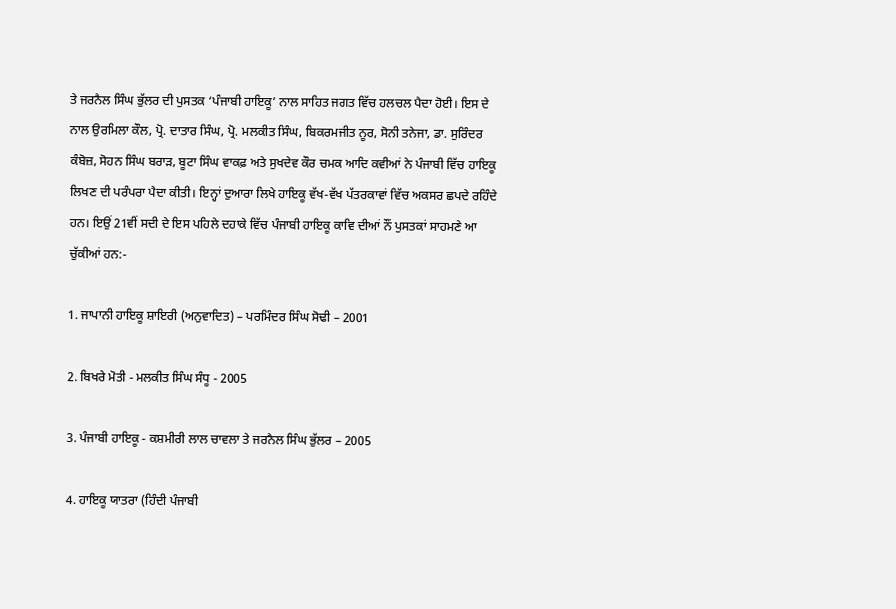ਤੇ ਜਰਨੈਲ ਸਿੰਘ ਭੁੱਲਰ ਦੀ ਪੁਸਤਕ ‘ਪੰਜਾਬੀ ਹਾਇਕੂ’ ਨਾਲ ਸਾਹਿਤ ਜਗਤ ਵਿੱਚ ਹਲਚਲ ਪੈਦਾ ਹੋਈ। ਇਸ ਦੇ ਨਾਲ ਉਰਮਿਲਾ ਕੌਲ, ਪ੍ਰੋ. ਦਾਤਾਰ ਸਿੰਘ, ਪ੍ਰੋ. ਮਲਕੀਤ ਸਿੰਘ, ਬਿਕਰਮਜੀਤ ਨੂਰ, ਸੋਨੀ ਤਨੇਜਾ, ਡਾ. ਸੁਰਿੰਦਰ ਕੰਬੋਜ਼, ਸੋਹਨ ਸਿੰਘ ਬਰਾੜ, ਬੂਟਾ ਸਿੰਘ ਵਾਕਫ਼ ਅਤੇ ਸੁਖਦੇਵ ਕੌਰ ਚਮਕ ਆਦਿ ਕਵੀਆਂ ਨੇ ਪੰਜਾਬੀ ਵਿੱਚ ਹਾਇਕੂ ਲਿਖਣ ਦੀ ਪਰੰਪਰਾ ਪੈਦਾ ਕੀਤੀ। ਇਨ੍ਹਾਂ ਦੁਆਰਾ ਲਿਖੇ ਹਾਇਕੂ ਵੱਖ-ਵੱਖ ਪੱਤਰਕਾਵਾਂ ਵਿੱਚ ਅਕਸਰ ਛਪਦੇ ਰਹਿੰਦੇ ਹਨ। ਇਉਂ 21ਵੀਂ ਸਦੀ ਦੇ ਇਸ ਪਹਿਲੇ ਦਹਾਕੇ ਵਿੱਚ ਪੰਜਾਬੀ ਹਾਇਕੂ ਕਾਵਿ ਦੀਆਂ ਨੌਂ ਪੁਸਤਕਾਂ ਸਾਹਮਣੇ ਆ ਚੁੱਕੀਆਂ ਹਨ:-

1. ਜਾਪਾਨੀ ਹਾਇਕੂ ਸ਼ਾਇਰੀ (ਅਨੁਵਾਦਿਤ) – ਪਰਮਿੰਦਰ ਸਿੰਘ ਸੋਢੀ – 2001

2. ਬਿਖਰੇ ਮੋਤੀ - ਮਲਕੀਤ ਸਿੰਘ ਸੰਧੂ - 2005

3. ਪੰਜਾਬੀ ਹਾਇਕੂ - ਕਸ਼ਮੀਰੀ ਲਾਲ ਚਾਵਲਾ ਤੇ ਜਰਨੈਲ ਸਿੰਘ ਭੁੱਲਰ – 2005

4. ਹਾਇਕੂ ਯਾਤਰਾ (ਹਿੰਦੀ ਪੰਜਾਬੀ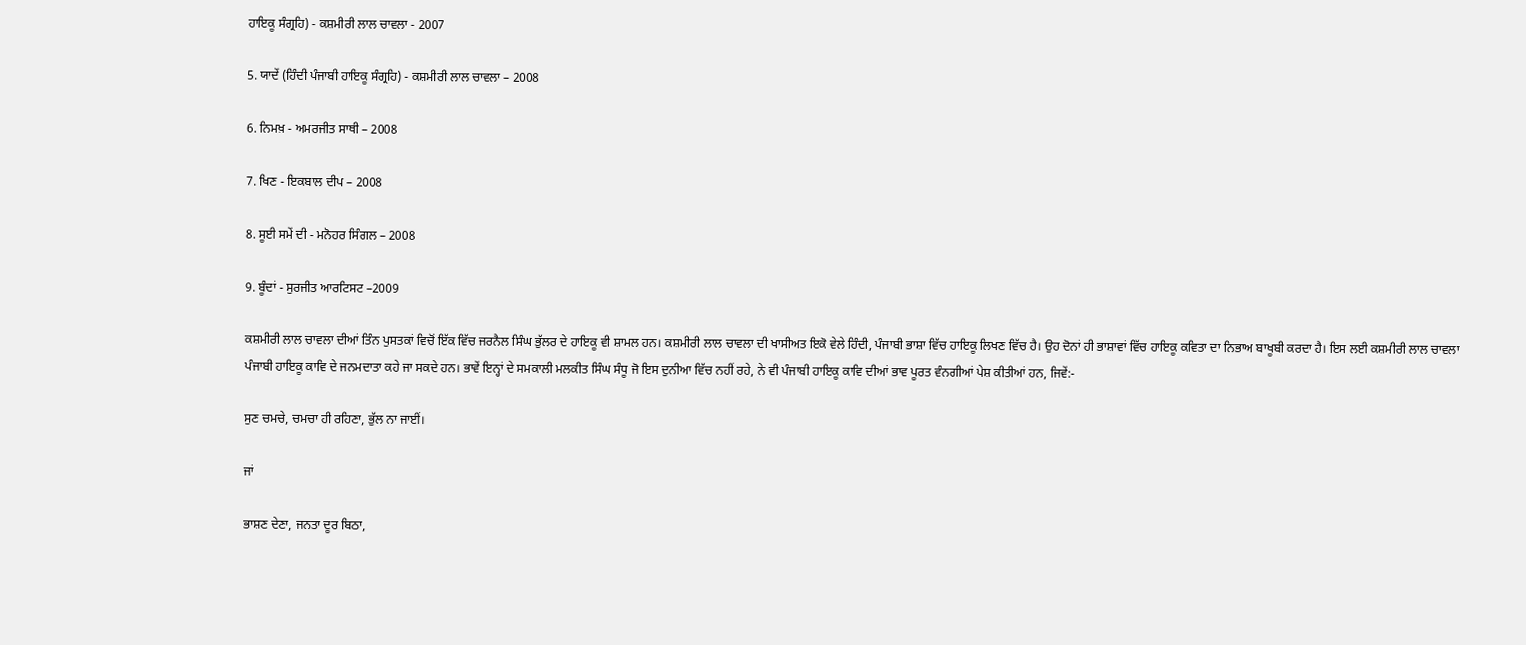ਹਾਇਕੂ ਸੰਗ੍ਰਹਿ) - ਕਸ਼ਮੀਰੀ ਲਾਲ ਚਾਵਲਾ - 2007

5. ਯਾਦੇਂ (ਹਿੰਦੀ ਪੰਜਾਬੀ ਹਾਇਕੂ ਸੰਗ੍ਰਹਿ) - ਕਸ਼ਮੀਰੀ ਲਾਲ ਚਾਵਲਾ – 2008

6. ਨਿਮਖ਼ - ਅਮਰਜੀਤ ਸਾਥੀ – 2008

7. ਖਿਣ - ਇਕਬਾਲ ਦੀਪ – 2008

8. ਸੂਈ ਸਮੇਂ ਦੀ - ਮਨੋਹਰ ਸਿੰਗਲ – 2008

9. ਬੂੰਦਾਂ - ਸੁਰਜੀਤ ਆਰਟਿਸਟ –2009

ਕਸ਼ਮੀਰੀ ਲਾਲ ਚਾਵਲਾ ਦੀਆਂ ਤਿੰਨ ਪੁਸਤਕਾਂ ਵਿਚੋਂ ਇੱਕ ਵਿੱਚ ਜਰਨੈਲ ਸਿੰਘ ਭੁੱਲਰ ਦੇ ਹਾਇਕੂ ਵੀ ਸ਼ਾਮਲ ਹਨ। ਕਸ਼ਮੀਰੀ ਲਾਲ ਚਾਵਲਾ ਦੀ ਖਾਸੀਅਤ ਇਕੋ ਵੇਲੇ ਹਿੰਦੀ, ਪੰਜਾਬੀ ਭਾਸ਼ਾ ਵਿੱਚ ਹਾਇਕੂ ਲਿਖਣ ਵਿੱਚ ਹੈ। ਉਹ ਦੋਨਾਂ ਹੀ ਭਾਸ਼ਾਵਾਂ ਵਿੱਚ ਹਾਇਕੂ ਕਵਿਤਾ ਦਾ ਨਿਭਾਅ ਬਾਖੂਬੀ ਕਰਦਾ ਹੈ। ਇਸ ਲਈ ਕਸ਼ਮੀਰੀ ਲਾਲ ਚਾਵਲਾ ਪੰਜਾਬੀ ਹਾਇਕੂ ਕਾਵਿ ਦੇ ਜਨਮਦਾਤਾ ਕਹੇ ਜਾ ਸਕਦੇ ਹਨ। ਭਾਵੇਂ ਇਨ੍ਹਾਂ ਦੇ ਸਮਕਾਲੀ ਮਲਕੀਤ ਸਿੰਘ ਸੰਧੂ ਜੋ ਇਸ ਦੁਨੀਆ ਵਿੱਚ ਨਹੀਂ ਰਹੇ, ਨੇ ਵੀ ਪੰਜਾਬੀ ਹਾਇਕੂ ਕਾਵਿ ਦੀਆਂ ਭਾਵ ਪੂਰਤ ਵੰਨਗੀਆਂ ਪੇਸ਼ ਕੀਤੀਆਂ ਹਨ, ਜਿਵੇਂ:-

ਸੁਣ ਚਮਚੇ, ਚਮਚਾ ਹੀ ਰਹਿਣਾ, ਭੁੱਲ ਨਾ ਜਾਈਂ।

ਜਾਂ

ਭਾਸ਼ਣ ਦੇਣਾ, ਜਨਤਾ ਦੂਰ ਬਿਠਾ,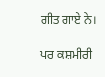ਗੀਤ ਗਾਏ ਨੇ।

ਪਰ ਕਸ਼ਮੀਰੀ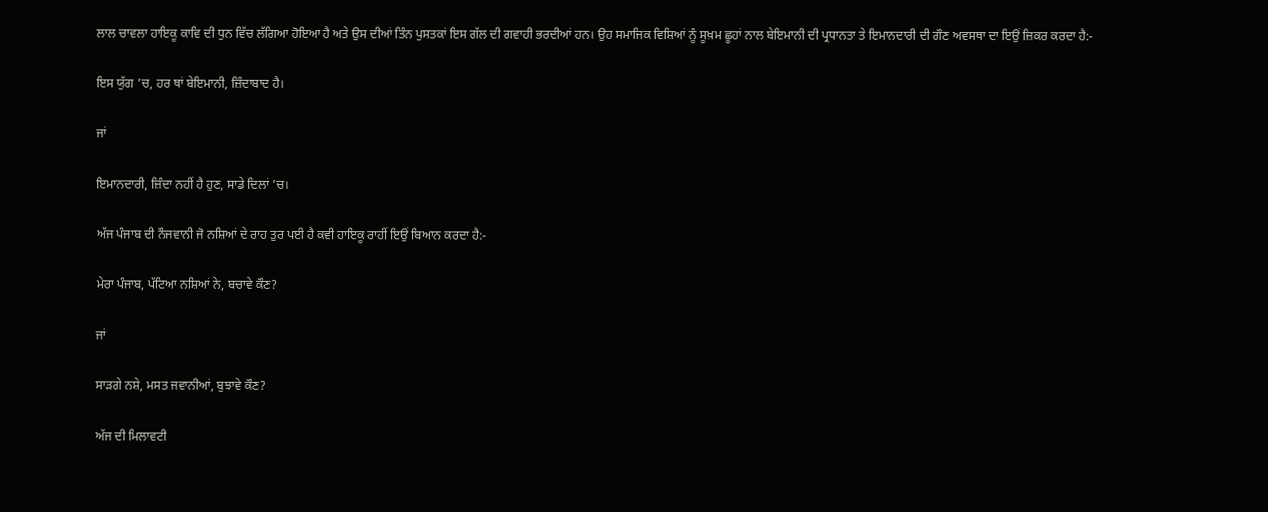ਲਾਲ ਚਾਵਲਾ ਹਾਇਕੂ ਕਾਵਿ ਦੀ ਧੁਨ ਵਿੱਚ ਲੱਗਿਆ ਹੋਇਆ ਹੈ ਅਤੇ ਉਸ ਦੀਆਂ ਤਿੰਨ ਪੁਸਤਕਾਂ ਇਸ ਗੱਲ ਦੀ ਗਵਾਹੀ ਭਰਦੀਆਂ ਹਨ। ਉਹ ਸਮਾਜਿਕ ਵਿਸ਼ਿਆਂ ਨੂੰ ਸੂਖ਼ਮ ਛੂਹਾਂ ਨਾਲ ਬੇਇਮਾਨੀ ਦੀ ਪ੍ਰਧਾਨਤਾ ਤੇ ਇਮਾਨਦਾਰੀ ਦੀ ਗੌਣ ਅਵਸਥਾ ਦਾ ਇਉਂ ਜ਼ਿਕਰ ਕਰਦਾ ਹੈ:-

ਇਸ ਯੁੱਗ ’ਚ, ਹਰ ਥਾਂ ਬੇਇਮਾਨੀ, ਜ਼ਿੰਦਾਬਾਦ ਹੈ।

ਜਾਂ

ਇਮਾਨਦਾਰੀ, ਜ਼ਿੰਦਾ ਨਹੀਂ ਹੈ ਹੁਣ, ਸਾਡੇ ਦਿਲਾਂ ’ਚ।

ਅੱਜ ਪੰਜਾਬ ਦੀ ਨੌਜਵਾਨੀ ਜੋ ਨਸ਼ਿਆਂ ਦੇ ਰਾਹ ਤੁਰ ਪਈ ਹੈ ਕਵੀ ਹਾਇਕੂ ਰਾਹੀਂ ਇਉਂ ਬਿਆਨ ਕਰਦਾ ਹੈ:-

ਮੇਰਾ ਪੰਜਾਬ, ਪੱਟਿਆ ਨਸ਼ਿਆਂ ਨੇ, ਬਚਾਵੇ ਕੌਣ?

ਜਾਂ

ਸਾੜਗੇ ਨਸ਼ੇ, ਮਸਤ ਜਵਾਨੀਆਂ, ਬੁਝਾਵੇ ਕੌਣ?

ਅੱਜ ਦੀ ਮਿਲਾਵਟੀ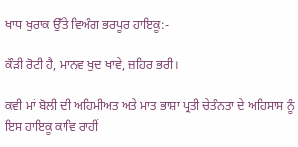ਖਾਧ ਖੁਰਾਕ ਉੱਤੇ ਵਿਅੰਗ ਭਰਪੂਰ ਹਾਇਕੂ:-

ਕੌੜੀ ਰੋਟੀ ਹੈ, ਮਾਨਵ ਖੁਦ ਖਾਵੇ, ਜ਼ਹਿਰ ਭਰੀ।

ਕਵੀ ਮਾਂ ਬੋਲੀ ਦੀ ਅਹਿਮੀਅਤ ਅਤੇ ਮਾਤ ਭਾਸ਼ਾ ਪ੍ਰਤੀ ਚੇਤੰਨਤਾ ਦੇ ਅਹਿਸਾਸ ਨੂੰ ਇਸ ਹਾਇਕੂ ਕਾਵਿ ਰਾਹੀਂ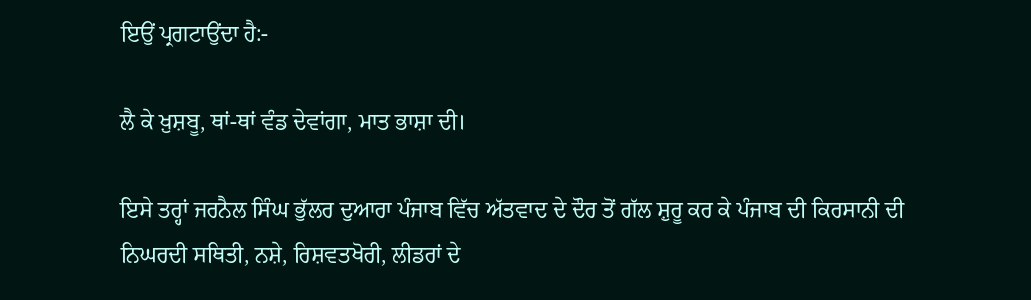ਇਉਂ ਪ੍ਰਗਟਾਉਂਦਾ ਹੈ:-

ਲੈ ਕੇ ਖ਼ੁਸ਼ਬੂ, ਥਾਂ-ਥਾਂ ਵੰਡ ਦੇਵਾਂਗਾ, ਮਾਤ ਭਾਸ਼ਾ ਦੀ।

ਇਸੇ ਤਰ੍ਹਾਂ ਜਰਨੈਲ ਸਿੰਘ ਭੁੱਲਰ ਦੁਆਰਾ ਪੰਜਾਬ ਵਿੱਚ ਅੱਤਵਾਦ ਦੇ ਦੌਰ ਤੋਂ ਗੱਲ ਸ਼ੁਰੂ ਕਰ ਕੇ ਪੰਜਾਬ ਦੀ ਕਿਰਸਾਨੀ ਦੀ ਨਿਘਰਦੀ ਸਥਿਤੀ, ਨਸ਼ੇ, ਰਿਸ਼ਵਤਖੋਰੀ, ਲੀਡਰਾਂ ਦੇ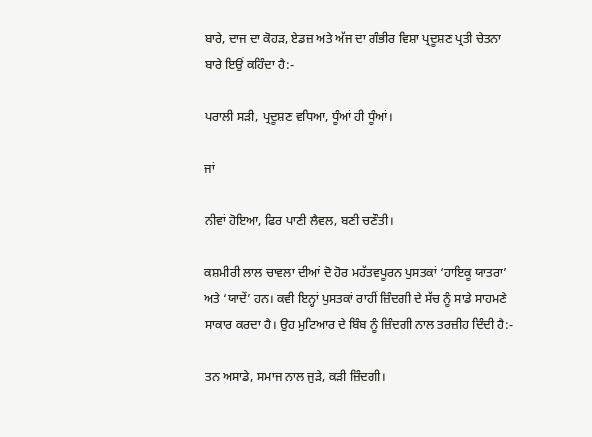ਬਾਰੇ, ਦਾਜ ਦਾ ਕੋਹੜ, ਏਡਜ਼ ਅਤੇ ਅੱਜ ਦਾ ਗੰਭੀਰ ਵਿਸ਼ਾ ਪ੍ਰਦੂਸ਼ਣ ਪ੍ਰਤੀ ਚੇਤਨਾ ਬਾਰੇ ਇਉਂ ਕਹਿੰਦਾ ਹੈ:-

ਪਰਾਲੀ ਸੜੀ, ਪ੍ਰਦੂਸ਼ਣ ਵਧਿਆ, ਧੂੰਆਂ ਹੀ ਧੂੰਆਂ।

ਜਾਂ

ਨੀਵਾਂ ਹੋਇਆ, ਫਿਰ ਪਾਣੀ ਲੈਵਲ, ਬਣੀ ਚਣੌਤੀ।

ਕਸ਼ਮੀਰੀ ਲਾਲ ਚਾਵਲਾ ਦੀਆਂ ਦੋ ਹੋਰ ਮਹੱਤਵਪੂਰਨ ਪੁਸਤਕਾਂ ‘ਹਾਇਕੂ ਯਾਤਰਾ’ ਅਤੇ ‘ਯਾਦੇਂ’ ਹਨ। ਕਵੀ ਇਨ੍ਹਾਂ ਪੁਸਤਕਾਂ ਰਾਹੀਂ ਜ਼ਿੰਦਗੀ ਦੇ ਸੱਚ ਨੂੰ ਸਾਡੇ ਸਾਹਮਣੇ ਸਾਕਾਰ ਕਰਦਾ ਹੈ। ਉਹ ਮੁਟਿਆਰ ਦੇ ਬਿੰਬ ਨੂੰ ਜ਼ਿੰਦਗੀ ਨਾਲ ਤਰਜ਼ੀਹ ਦਿੰਦੀ ਹੈ:-

ਤਨ ਅਸਾਡੇ, ਸਮਾਜ ਨਾਲ ਜੁੜੇ, ਕੜੀ ਜ਼ਿੰਦਗੀ।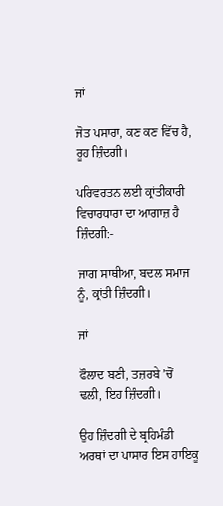ਜਾਂ

ਜੋਤ ਪਸਾਰਾ, ਕਣ ਕਣ ਵਿੱਚ ਹੈ, ਰੂਹ ਜ਼ਿੰਦਗੀ।

ਪਰਿਵਰਤਨ ਲਈ ਕ੍ਰਾਂਤੀਕਾਰੀ ਵਿਚਾਰਧਾਰਾ ਦਾ ਆਗਾਜ਼ ਹੈ ਜ਼ਿੰਦਗੀ:-

ਜਾਗ ਸਾਥੀਆ, ਬਦਲ ਸਮਾਜ ਨੂੰ, ਕ੍ਰਾਂਤੀ ਜ਼ਿੰਦਗੀ।

ਜਾਂ

ਫੌਲਾਦ ਬਣੀ, ਤਜ਼ਰਬੇ ’ਚੋਂ ਢਲੀ, ਇਹ ਜ਼ਿੰਦਗੀ।

ਉਹ ਜ਼ਿੰਦਗੀ ਦੇ ਬ੍ਰਹਿਮੰਡੀ ਅਰਥਾਂ ਦਾ ਪਾਸਾਰ ਇਸ ਹਾਇਕੂ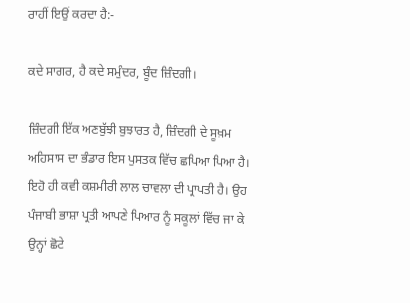ਰਾਹੀਂ ਇਉਂ ਕਰਦਾ ਹੈ:-

ਕਦੇ ਸਾਗਰ, ਹੈ ਕਦੇ ਸਮੁੰਦਰ, ਬੂੰਦ ਜ਼ਿੰਦਗੀ।

ਜ਼ਿੰਦਗੀ ਇੱਕ ਅਣਬੁੱਝੀ ਬੁਝਾਰਤ ਹੈ, ਜ਼ਿੰਦਗੀ ਦੇ ਸੂਖ਼ਮ ਅਹਿਸਾਸ ਦਾ ਭੰਡਾਰ ਇਸ ਪੁਸਤਕ ਵਿੱਚ ਛਪਿਆ ਪਿਆ ਹੈ। ਇਹੋ ਹੀ ਕਵੀ ਕਸ਼ਮੀਰੀ ਲਾਲ ਚਾਵਲਾ ਦੀ ਪ੍ਰਾਪਤੀ ਹੈ। ਉਹ ਪੰਜਾਬੀ ਭਾਸ਼ਾ ਪ੍ਰਤੀ ਆਪਣੇ ਪਿਆਰ ਨੂੰ ਸਕੂਲਾਂ ਵਿੱਚ ਜਾ ਕੇ ਉਨ੍ਹਾਂ ਛੋਟੇ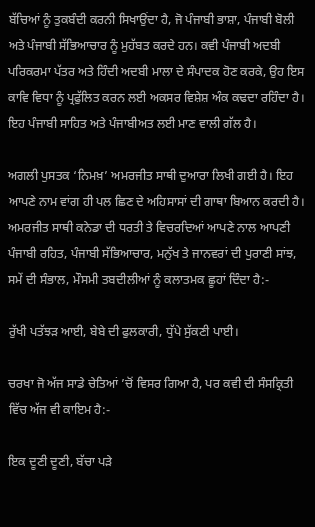ਬੱਚਿਆਂ ਨੂੰ ਤੁਕਬੰਦੀ ਕਰਨੀ ਸਿਖਾਉਂਦਾ ਹੈ, ਜੋ ਪੰਜਾਬੀ ਭਾਸ਼ਾ, ਪੰਜਾਬੀ ਬੋਲੀ ਅਤੇ ਪੰਜਾਬੀ ਸੱਭਿਆਚਾਰ ਨੂੰ ਮੁਹੱਬਤ ਕਰਦੇ ਹਨ। ਕਵੀ ਪੰਜਾਬੀ ਅਦਬੀ ਪਰਿਕਰਮਾ ਪੱਤਰ ਅਤੇ ਹਿੰਦੀ ਅਦਬੀ ਮਾਲਾ ਦੇ ਸੰਪਾਦਕ ਹੋਣ ਕਰਕੇ, ਉਹ ਇਸ ਕਾਵਿ ਵਿਧਾ ਨੂੰ ਪ੍ਰਫੁੱਲਿਤ ਕਰਨ ਲਈ ਅਕਸਰ ਵਿਸ਼ੇਸ਼ ਅੰਕ ਕਢਦਾ ਰਹਿੰਦਾ ਹੈ। ਇਹ ਪੰਜਾਬੀ ਸਾਹਿਤ ਅਤੇ ਪੰਜਾਬੀਅਤ ਲਈ ਮਾਣ ਵਾਲੀ ਗੱਲ ਹੈ।

ਅਗਲੀ ਪੁਸਤਕ ‘ਨਿਮਖ਼’ ਅਮਰਜੀਤ ਸਾਥੀ ਦੁਆਰਾ ਲਿਖੀ ਗਈ ਹੈ। ਇਹ ਆਪਣੇ ਨਾਮ ਵਾਂਗ ਹੀ ਪਲ ਛਿਣ ਦੇ ਅਹਿਸਾਸਾਂ ਦੀ ਗਾਥਾ ਬਿਆਨ ਕਰਦੀ ਹੈ। ਅਮਰਜੀਤ ਸਾਥੀ ਕਨੇਡਾ ਦੀ ਧਰਤੀ ਤੇ ਵਿਚਰਦਿਆਂ ਆਪਣੇ ਨਾਲ ਆਪਣੀ ਪੰਜਾਬੀ ਰਹਿਤ, ਪੰਜਾਬੀ ਸੱਭਿਆਚਾਰ, ਮਨੁੱਖ ਤੇ ਜਾਨਵਰਾਂ ਦੀ ਪੁਰਾਣੀ ਸਾਂਝ, ਸਮੇਂ ਦੀ ਸੰਭਾਲ, ਮੌਸਮੀ ਤਬਦੀਲੀਆਂ ਨੂੰ ਕਲਾਤਮਕ ਛੂਹਾਂ ਦਿੰਦਾ ਹੈ:-

ਰੁੱਖੀ ਪਤੱਝੜ ਆਈ, ਬੇਬੇ ਦੀ ਫੁਲਕਾਰੀ, ਧੁੱਪੇ ਸੁੱਕਣੀ ਪਾਈ।

ਚਰਖਾ ਜੋ ਅੱਜ ਸਾਡੇ ਚੇਤਿਆਂ ’ਚੋਂ ਵਿਸਰ ਗਿਆ ਹੈ, ਪਰ ਕਵੀ ਦੀ ਸੰਸਕ੍ਰਿਤੀ ਵਿੱਚ ਅੱਜ ਵੀ ਕਾਇਮ ਹੈ:-

ਇਕ ਦੂਣੀ ਦੂਣੀ, ਬੱਚਾ ਪੜੇ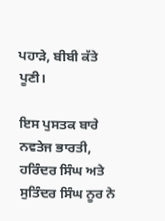ਪਹਾੜੇ, ਬੀਬੀ ਕੱਤੇ ਪੂਣੀ।

ਇਸ ਪੁਸਤਕ ਬਾਰੇ ਨਵਤੇਜ ਭਾਰਤੀ, ਹਰਿੰਦਰ ਸਿੰਘ ਅਤੇ ਸੁਤਿੰਦਰ ਸਿੰਘ ਨੂਰ ਨੇ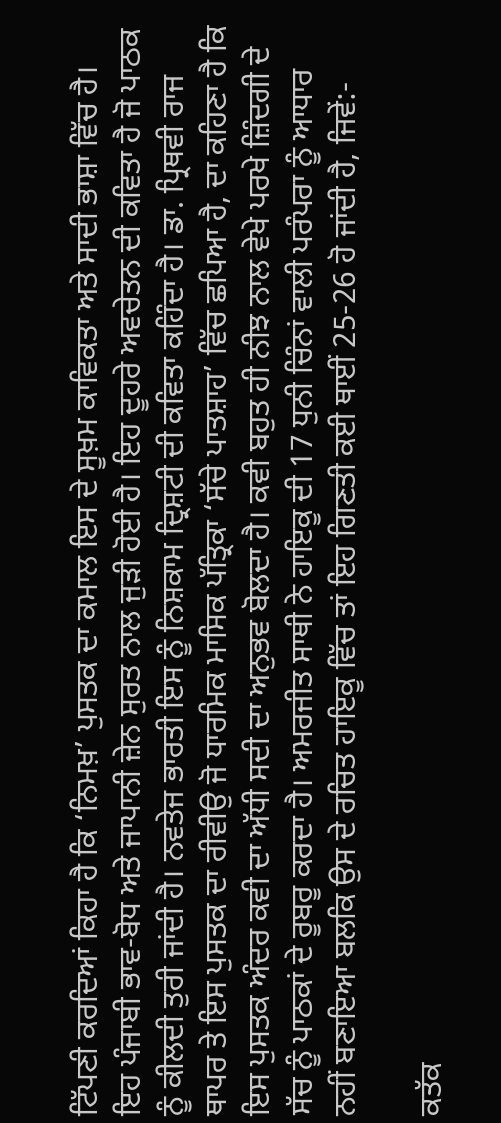ਟਿੱਪਣੀ ਕਰਦਿਆਂ ਕਿਹਾ ਹੈ ਕਿ ‘ਨਿਮਖ਼’ ਪੁਸਤਕ ਦਾ ਕਮਾਲ ਇਸ ਦੇ ਸੂਖ਼ਮ ਕਾਵਿਕਤਾ ਅਤੇ ਸਾਦੀ ਭਾਸ਼ਾ ਵਿੱਚ ਹੈ। ਇਹ ਪੰਜਾਬੀ ਭਾਵ-ਬੋਧ ਅਤੇ ਜਾਪਾਨੀ ਜ਼ੇਨ ਸੁਰਤ ਨਾਲ ਜੁੜੀ ਹੋਈ ਹੈ। ਇਹ ਦੂਹਰੇ ਅਵਚੇਤਨ ਦੀ ਕਵਿਤਾ ਹੈ ਜੋ ਪਾਠਕ ਨੂੰ ਕੀਲਦੀ ਤੁਰੀ ਜਾਂਦੀ ਹੈ। ਨਵਤੇਜ ਭਾਰਤੀ ਇਸ ਨੂੰ ਨਿਸ਼ਕਾਮ ਦ੍ਰਿਸ਼ਟੀ ਦੀ ਕਵਿਤਾ ਕਹਿੰਦਾ ਹੈ। ਡਾ. ਪ੍ਰਿਥਵੀ ਰਾਜ ਥਾਪਰ ਤੇ ਇਸ ਪੁਸਤਕ ਦਾ ਰੀਵੀਉ ਜੋ ਧਾਰਮਿਕ ਮਾਸਿਕ ਪੱਤ੍ਰਿਕਾ ‘ਸੱਚੇ ਪਾਤਸ਼ਾਹ’ ਵਿੱਚ ਛਪਿਆ ਹੈ, ਦਾ ਕਹਿਣਾ ਹੈ ਕਿ ਇਸ ਪੁਸਤਕ ਅੰਦਰ ਕਵੀ ਦਾ ਅੱਧੀ ਸਦੀ ਦਾ ਅਨੁਭਵ ਬੋਲਦਾ ਹੈ। ਕਵੀ ਬਹੁਤ ਹੀ ਨੀਝ ਨਾਲ ਵੇਖੇ ਪਰਖੇ ਜ਼ਿੰਦਗੀ ਦੇ ਸੱਚ ਨੂੰ ਪਾਠਕਾਂ ਦੇ ਰੂਬਰੂ ਕਰਦਾ ਹੈ। ਅਮਰਜੀਤ ਸਾਥੀ ਨੇ ਹਾਇਕੂ ਦੀ 17 ਧੁਨੀ ਚਿੰਨਾਂ ਵਾਲੀ ਪਰੰਪਰਾ ਨੂੰ ਆਧਾਰ ਨਹੀਂ ਬਣਾਇਆ ਬਲਕਿ ਉਸ ਦੇ ਰਚਿਤ ਹਾਇਕੂ ਵਿੱਚ ਤਾਂ ਇਹ ਗਿਣਤੀ ਕਈ ਥਾਈਂ 25-26 ਹੋ ਜਾਂਦੀ ਹੈ, ਜਿਵੇਂ:-

ਕਤੱਕ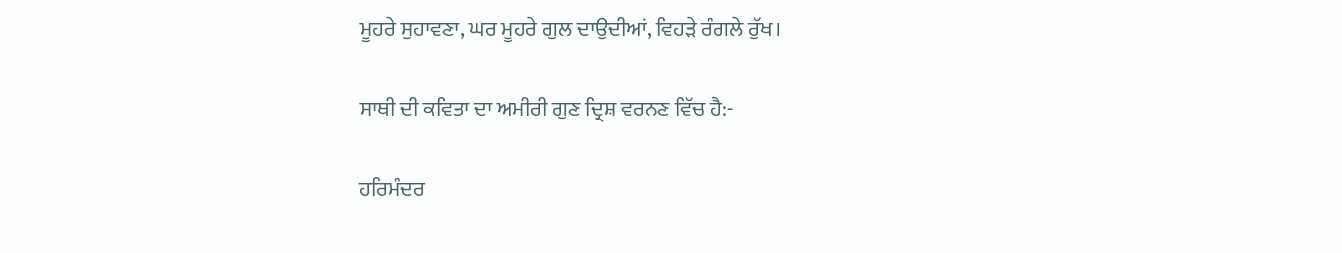ਮੂਹਰੇ ਸੁਹਾਵਣਾ, ਘਰ ਮੂਹਰੇ ਗੁਲ ਦਾਉਦੀਆਂ, ਵਿਹੜੇ ਰੰਗਲੇ ਰੁੱਖ।

ਸਾਥੀ ਦੀ ਕਵਿਤਾ ਦਾ ਅਮੀਰੀ ਗੁਣ ਦ੍ਰਿਸ਼ ਵਰਨਣ ਵਿੱਚ ਹੈ:-

ਹਰਿਮੰਦਰ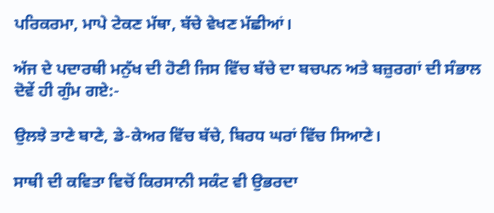ਪਰਿਕਰਮਾ, ਮਾਪੇ ਟੇਕਣ ਮੱਥਾ, ਬੱਚੇ ਵੇਖਣ ਮੱਛੀਆਂ।

ਅੱਜ ਦੇ ਪਦਾਰਥੀ ਮਨੁੱਖ ਦੀ ਹੋਣੀ ਜਿਸ ਵਿੱਚ ਬੱਚੇ ਦਾ ਬਚਪਨ ਅਤੇ ਬਜ਼ੁਰਗਾਂ ਦੀ ਸੰਭਾਲ ਦੋਵੇਂ ਹੀ ਗੁੰਮ ਗਏ:-

ਉਲਝੇ ਤਾਣੇ ਬਾਣੇ, ਡੇ-ਕੇਅਰ ਵਿੱਚ ਬੱਚੇ, ਬਿਰਧ ਘਰਾਂ ਵਿੱਚ ਸਿਆਣੇ।

ਸਾਥੀ ਦੀ ਕਵਿਤਾ ਵਿਚੋਂ ਕਿਰਸਾਨੀ ਸਕੰਟ ਵੀ ਉਭਰਦਾ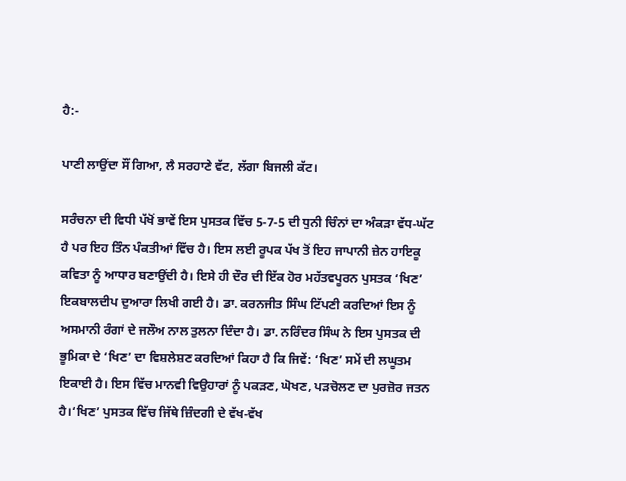ਹੈ:-

ਪਾਣੀ ਲਾਉਂਦਾ ਸੌਂ ਗਿਆ, ਲੈ ਸਰਹਾਣੇ ਵੱਟ, ਲੱਗਾ ਬਿਜਲੀ ਕੱਟ।

ਸਰੰਚਨਾ ਦੀ ਵਿਧੀ ਪੱਖੋਂ ਭਾਵੇਂ ਇਸ ਪੁਸਤਕ ਵਿੱਚ 5-7-5 ਦੀ ਧੁਨੀ ਚਿੰਨਾਂ ਦਾ ਅੰਕੜਾ ਵੱਧ-ਘੱਟ ਹੈ ਪਰ ਇਹ ਤਿੰਨ ਪੰਕਤੀਆਂ ਵਿੱਚ ਹੈ। ਇਸ ਲਈ ਰੂਪਕ ਪੱਖ ਤੋਂ ਇਹ ਜਾਪਾਨੀ ਜ਼ੇਨ ਹਾਇਕੂ ਕਵਿਤਾ ਨੂੰ ਆਧਾਰ ਬਣਾਉਂਦੀ ਹੈ। ਇਸੇ ਹੀ ਦੌਰ ਦੀ ਇੱਕ ਹੋਰ ਮਹੱਤਵਪੂਰਨ ਪੁਸਤਕ ‘ਖਿਣ’ ਇਕਬਾਲਦੀਪ ਦੁਆਰਾ ਲਿਖੀ ਗਈ ਹੈ। ਡਾ. ਕਰਨਜੀਤ ਸਿੰਘ ਟਿੱਪਣੀ ਕਰਦਿਆਂ ਇਸ ਨੂੰ ਅਸਮਾਨੀ ਰੰਗਾਂ ਦੇ ਜਲੌਅ ਨਾਲ ਤੁਲਨਾ ਦਿੰਦਾ ਹੈ। ਡਾ. ਨਰਿੰਦਰ ਸਿੰਘ ਨੇ ਇਸ ਪੁਸਤਕ ਦੀ ਭੂਮਿਕਾ ਦੇ ‘ਖਿਣ’ ਦਾ ਵਿਸ਼ਲੇਸ਼ਣ ਕਰਦਿਆਂ ਕਿਹਾ ਹੈ ਕਿ ਜਿਵੇਂ: ‘ਖਿਣ’ ਸਮੇਂ ਦੀ ਲਘੂਤਮ ਇਕਾਈ ਹੈ। ਇਸ ਵਿੱਚ ਮਾਨਵੀ ਵਿਉਹਾਰਾਂ ਨੂੰ ਪਕੜਣ, ਘੋਖਣ, ਪੜਚੋਲਣ ਦਾ ਪੁਰਜ਼ੋਰ ਜਤਨ ਹੈ।‘ਖਿਣ’ ਪੁਸਤਕ ਵਿੱਚ ਜਿੱਥੇ ਜ਼ਿੰਦਗੀ ਦੇ ਵੱਖ-ਵੱਖ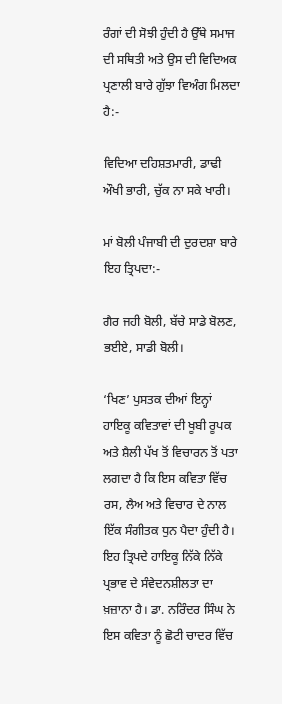ਰੰਗਾਂ ਦੀ ਸੋਝੀ ਹੁੰਦੀ ਹੈ ਉੱਥੇ ਸਮਾਜ ਦੀ ਸਥਿਤੀ ਅਤੇ ਉਸ ਦੀ ਵਿਦਿਅਕ ਪ੍ਰਣਾਲੀ ਬਾਰੇ ਗੁੱਝਾ ਵਿਅੰਗ ਮਿਲਦਾ ਹੈ:-

ਵਿਦਿਆ ਦਹਿਸ਼ਤਮਾਰੀ, ਡਾਢੀ ਔਖੀ ਭਾਰੀ, ਚੁੱਕ ਨਾ ਸਕੇ ਖਾਰੀ।

ਮਾਂ ਬੋਲੀ ਪੰਜਾਬੀ ਦੀ ਦੁਰਦਸ਼ਾ ਬਾਰੇ ਇਹ ਤ੍ਰਿਪਦਾ:-

ਗੈਰ ਜਹੀ ਬੋਲੀ, ਬੱਚੇ ਸਾਡੇ ਬੋਲਣ, ਭਈਏ, ਸਾਡੀ ਬੋਲੀ।

‘ਖਿਣ’ ਪੁਸਤਕ ਦੀਆਂ ਇਨ੍ਹਾਂ ਹਾਇਕੂ ਕਵਿਤਾਵਾਂ ਦੀ ਖੂਬੀ ਰੂਪਕ ਅਤੇ ਸ਼ੈਲੀ ਪੱਖ ਤੋਂ ਵਿਚਾਰਨ ਤੋਂ ਪਤਾ ਲਗਦਾ ਹੈ ਕਿ ਇਸ ਕਵਿਤਾ ਵਿੱਚ ਰਸ, ਲੈਅ ਅਤੇ ਵਿਚਾਰ ਦੇ ਨਾਲ ਇੱਕ ਸੰਗੀਤਕ ਧੁਨ ਪੈਦਾ ਹੁੰਦੀ ਹੈ। ਇਹ ਤ੍ਰਿਪਦੇ ਹਾਇਕੂ ਨਿੱਕੇ ਨਿੱਕੇ ਪ੍ਰਭਾਵ ਦੇ ਸੰਵੇਦਨਸ਼ੀਲਤਾ ਦਾ ਖ਼ਜ਼ਾਨਾ ਹੈ। ਡਾ. ਨਰਿੰਦਰ ਸਿੰਘ ਨੇ ਇਸ ਕਵਿਤਾ ਨੂੰ ਛੋਟੀ ਚਾਦਰ ਵਿੱਚ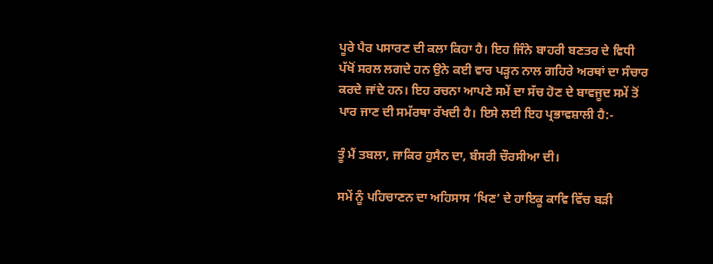ਪੂਰੇ ਪੈਰ ਪਸਾਰਣ ਦੀ ਕਲਾ ਕਿਹਾ ਹੈ। ਇਹ ਜਿੰਨੇ ਬਾਹਰੀ ਬਣਤਰ ਦੇ ਵਿਧੀ ਪੱਖੋਂ ਸਰਲ ਲਗਦੇ ਹਨ ਉਨੇ ਕਈ ਵਾਰ ਪੜ੍ਹਨ ਨਾਲ ਗਹਿਰੇ ਅਰਥਾਂ ਦਾ ਸੰਚਾਰ ਕਰਦੇ ਜਾਂਦੇ ਹਨ। ਇਹ ਰਚਨਾ ਆਪਣੇ ਸਮੇਂ ਦਾ ਸੱਚ ਹੋਣ ਦੇ ਬਾਵਜੂਦ ਸਮੇਂ ਤੋਂ ਪਾਰ ਜਾਣ ਦੀ ਸਮੱਰਥਾ ਰੱਖਦੀ ਹੈ। ਇਸੇ ਲਈ ਇਹ ਪ੍ਰਭਾਵਸ਼ਾਲੀ ਹੈ:-

ਤੂੰ ਮੈਂ ਤਬਲਾ, ਜਾਕਿਰ ਹੁਸੈਨ ਦਾ, ਬੰਸਰੀ ਚੌਰਸੀਆ ਦੀ।

ਸਮੇਂ ਨੂੰ ਪਹਿਚਾਣਨ ਦਾ ਅਹਿਸਾਸ ‘ਖਿਣ’ ਦੇ ਹਾਇਕੂ ਕਾਵਿ ਵਿੱਚ ਬੜੀ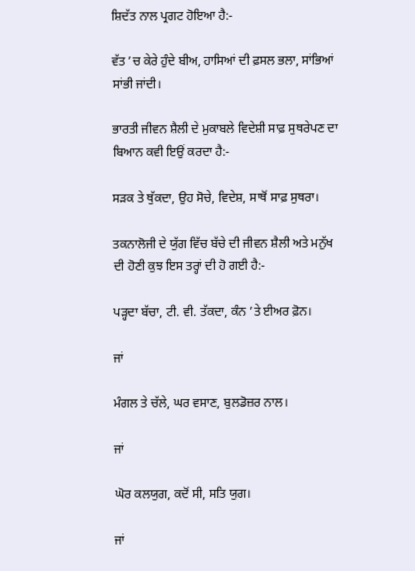ਸ਼ਿਦੱਤ ਨਾਲ ਪ੍ਰਗਟ ਹੋਇਆ ਹੈ:-

ਵੱਤ ’ਚ ਕੇਰੇ ਹੁੰਦੇ ਬੀਅ, ਹਾਸਿਆਂ ਦੀ ਫ਼ਸਲ ਭਲਾ, ਸਾਂਭਿਆਂ ਸਾਂਭੀ ਜਾਂਦੀ।

ਭਾਰਤੀ ਜੀਵਨ ਸ਼ੈਲੀ ਦੇ ਮੁਕਾਬਲੇ ਵਿਦੇਸ਼ੀ ਸਾਫ਼ ਸੁਥਰੇਪਣ ਦਾ ਬਿਆਨ ਕਵੀ ਇਉਂ ਕਰਦਾ ਹੈ:-

ਸੜਕ ਤੇ ਥੁੱਕਦਾ, ਉਹ ਸੋਚੇ, ਵਿਦੇਸ਼, ਸਾਥੋਂ ਸਾਫ਼ ਸੁਥਰਾ।

ਤਕਨਾਲੋਜੀ ਦੇ ਯੁੱਗ ਵਿੱਚ ਬੱਚੇ ਦੀ ਜੀਵਨ ਸ਼ੈਲੀ ਅਤੇ ਮਨੁੱਖ ਦੀ ਹੋਣੀ ਕੁਝ ਇਸ ਤਰ੍ਹਾਂ ਦੀ ਹੋ ਗਈ ਹੈ:-

ਪੜ੍ਹਦਾ ਬੱਚਾ, ਟੀ. ਵੀ. ਤੱਕਦਾ, ਕੰਨ ’ਤੇ ਈਅਰ ਫ਼ੋਨ।

ਜਾਂ

ਮੰਗਲ ਤੇ ਚੱਲੇ, ਘਰ ਵਸਾਣ, ਬੁਲਡੋਜ਼ਰ ਨਾਲ।

ਜਾਂ

ਘੋਰ ਕਲਯੁਗ, ਕਦੋਂ ਸੀ, ਸਤਿ ਯੁਗ।

ਜਾਂ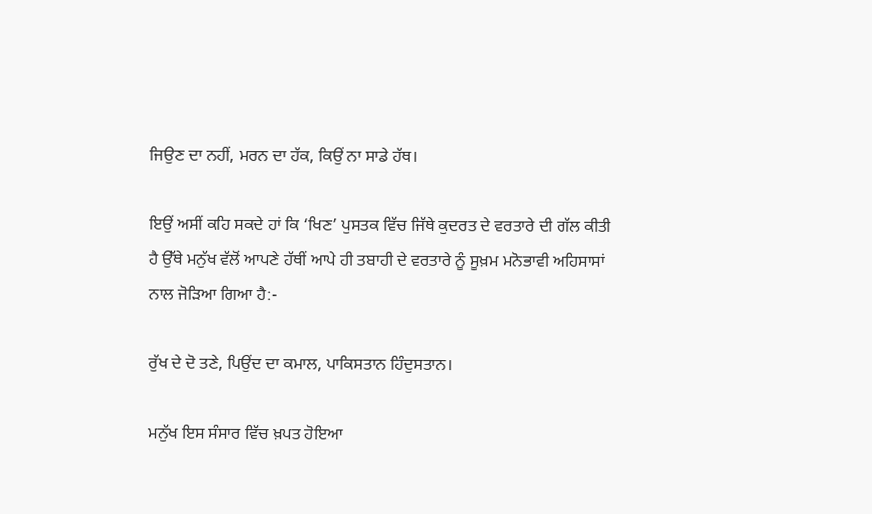ਜਿਉਣ ਦਾ ਨਹੀਂ, ਮਰਨ ਦਾ ਹੱਕ, ਕਿਉਂ ਨਾ ਸਾਡੇ ਹੱਥ।

ਇਉਂ ਅਸੀਂ ਕਹਿ ਸਕਦੇ ਹਾਂ ਕਿ ‘ਖਿਣ’ ਪੁਸਤਕ ਵਿੱਚ ਜਿੱਥੇ ਕੁਦਰਤ ਦੇ ਵਰਤਾਰੇ ਦੀ ਗੱਲ ਕੀਤੀ ਹੈ ਉੱਥੇ ਮਨੁੱਖ ਵੱਲੋਂ ਆਪਣੇ ਹੱਥੀਂ ਆਪੇ ਹੀ ਤਬਾਹੀ ਦੇ ਵਰਤਾਰੇ ਨੂੰ ਸੂਖ਼ਮ ਮਨੋਭਾਵੀ ਅਹਿਸਾਸਾਂ ਨਾਲ ਜੋੜਿਆ ਗਿਆ ਹੈ:-

ਰੁੱਖ ਦੇ ਦੋ ਤਣੇ, ਪਿਉਂਦ ਦਾ ਕਮਾਲ, ਪਾਕਿਸਤਾਨ ਹਿੰਦੁਸਤਾਨ।

ਮਨੁੱਖ ਇਸ ਸੰਸਾਰ ਵਿੱਚ ਖ਼ਪਤ ਹੋਇਆ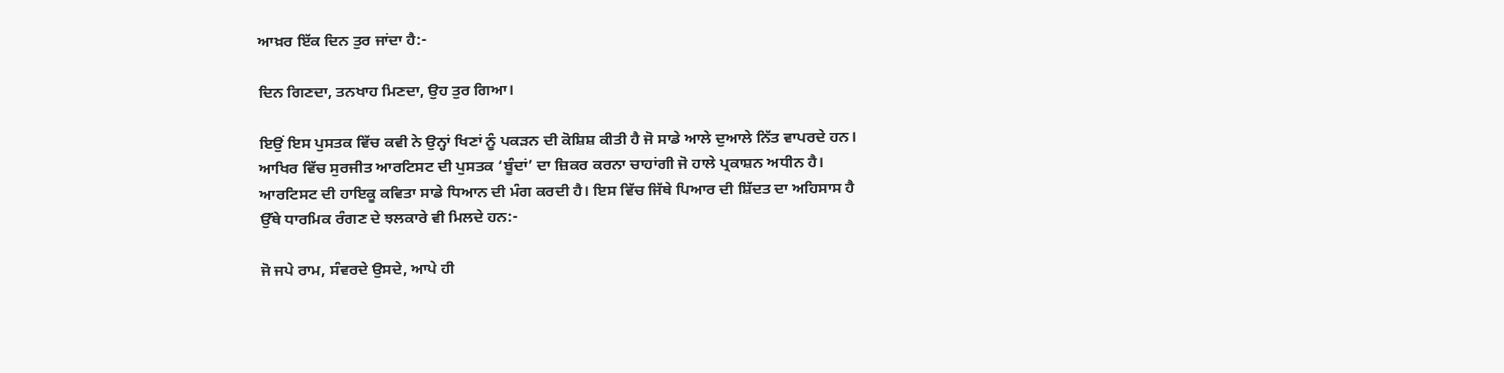ਆਖ਼ਰ ਇੱਕ ਦਿਨ ਤੁਰ ਜਾਂਦਾ ਹੈ:-

ਦਿਨ ਗਿਣਦਾ, ਤਨਖਾਹ ਮਿਣਦਾ, ਉਹ ਤੁਰ ਗਿਆ।

ਇਉਂ ਇਸ ਪੁਸਤਕ ਵਿੱਚ ਕਵੀ ਨੇ ਉਨ੍ਹਾਂ ਖਿਣਾਂ ਨੂੰ ਪਕੜਨ ਦੀ ਕੋਸ਼ਿਸ਼ ਕੀਤੀ ਹੈ ਜੋ ਸਾਡੇ ਆਲੇ ਦੁਆਲੇ ਨਿੱਤ ਵਾਪਰਦੇ ਹਨ। ਆਖਿਰ ਵਿੱਚ ਸੁਰਜੀਤ ਆਰਟਿਸਟ ਦੀ ਪੁਸਤਕ ‘ਬੂੰਦਾਂ’ ਦਾ ਜ਼ਿਕਰ ਕਰਨਾ ਚਾਹਾਂਗੀ ਜੋ ਹਾਲੇ ਪ੍ਰਕਾਸ਼ਨ ਅਧੀਨ ਹੈ। ਆਰਟਿਸਟ ਦੀ ਹਾਇਕੂ ਕਵਿਤਾ ਸਾਡੇ ਧਿਆਨ ਦੀ ਮੰਗ ਕਰਦੀ ਹੈ। ਇਸ ਵਿੱਚ ਜਿੱਥੇ ਪਿਆਰ ਦੀ ਸ਼ਿੱਦਤ ਦਾ ਅਹਿਸਾਸ ਹੈ ਉੱਥੇ ਧਾਰਮਿਕ ਰੰਗਣ ਦੇ ਝਲਕਾਰੇ ਵੀ ਮਿਲਦੇ ਹਨ:-

ਜੋ ਜਪੇ ਰਾਮ, ਸੰਵਰਦੇ ਉਸਦੇ, ਆਪੇ ਹੀ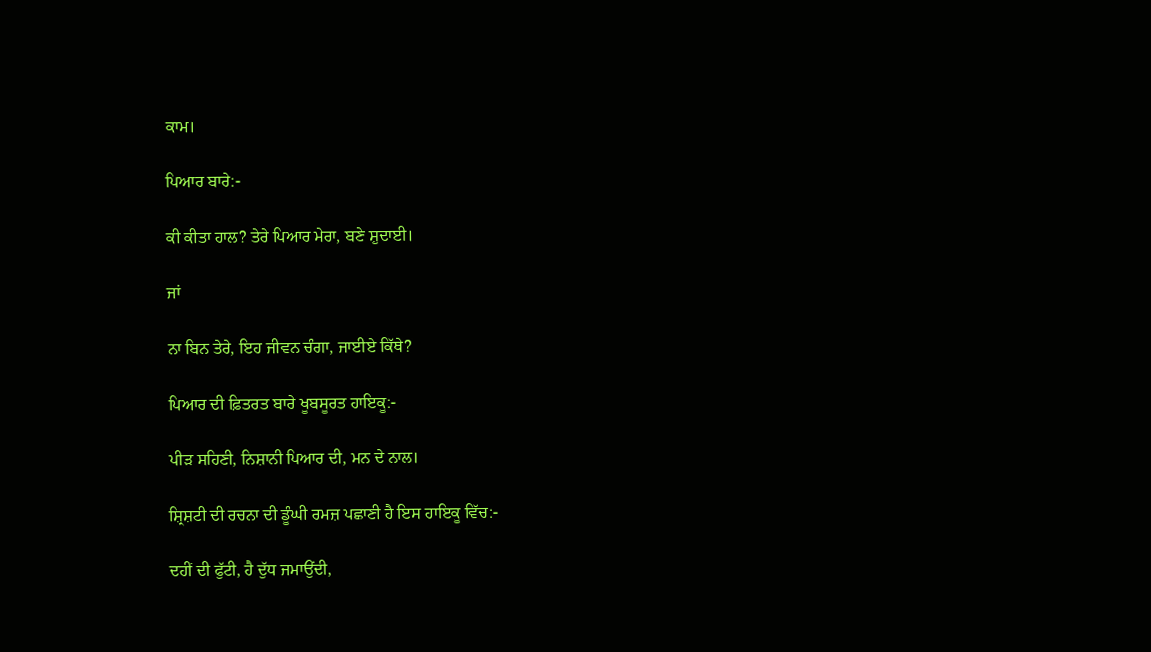ਕਾਮ।

ਪਿਆਰ ਬਾਰੇ:-

ਕੀ ਕੀਤਾ ਹਾਲ? ਤੇਰੇ ਪਿਆਰ ਮੇਰਾ, ਬਣੇ ਸ਼ੁਦਾਈ।

ਜਾਂ

ਨਾ ਬਿਨ ਤੇਰੇ, ਇਹ ਜੀਵਨ ਚੰਗਾ, ਜਾਈਏ ਕਿੱਥੇ?

ਪਿਆਰ ਦੀ ਫ਼ਿਤਰਤ ਬਾਰੇ ਖੂਬਸੂਰਤ ਹਾਇਕੂ:-

ਪੀੜ ਸਹਿਣੀ, ਨਿਸ਼ਾਨੀ ਪਿਆਰ ਦੀ, ਮਨ ਦੇ ਨਾਲ।

ਸ਼੍ਰਿਸ਼ਟੀ ਦੀ ਰਚਨਾ ਦੀ ਡੂੰਘੀ ਰਮਜ਼ ਪਛਾਣੀ ਹੈ ਇਸ ਹਾਇਕੂ ਵਿੱਚ:-

ਦਹੀਂ ਦੀ ਫੁੱਟੀ, ਹੈ ਦੁੱਧ ਜਮਾਉਂਦੀ,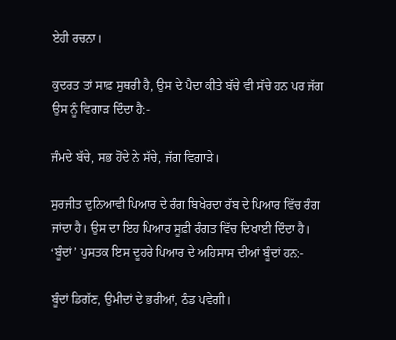ਏਹੀ ਰਚਨਾ।

ਕੁਦਰਤ ਤਾਂ ਸਾਫ਼ ਸੁਥਰੀ ਹੈ, ਉਸ ਦੇ ਪੈਦਾ ਕੀਤੇ ਬੱਚੇ ਵੀ ਸੱਚੇ ਹਨ ਪਰ ਜੱਗ ਉਸ ਨੂੰ ਵਿਗਾੜ ਦਿੰਦਾ ਹੈ:-

ਜੰਮਦੇ ਬੱਚੇ, ਸਭ ਹੋਂਦੇ ਨੇ ਸੱਚੇ, ਜੱਗ ਵਿਗਾੜੇ।

ਸੁਰਜੀਤ ਦੁਨਿਆਵੀ ਪਿਆਰ ਦੇ ਰੰਗ ਬਿਖੇਰਦਾ ਰੱਬ ਦੇ ਪਿਆਰ ਵਿੱਚ ਰੰਗ ਜਾਂਦਾ ਹੈ। ਉਸ ਦਾ ਇਹ ਪਿਆਰ ਸੂਫ਼ੀ ਰੰਗਤ ਵਿੱਚ ਦਿਖਾਈ ਦਿੰਦਾ ਹੈ। ‘ਬੂੰਦਾਂ’ ਪੁਸਤਕ ਇਸ ਦੂਹਰੇ ਪਿਆਰ ਦੇ ਅਹਿਸਾਸ ਦੀਆਂ ਬੂੰਦਾਂ ਹਨ:-

ਬੂੰਦਾਂ ਡਿਗੱਣ, ਉਮੀਦਾਂ ਦੇ ਭਰੀਆਂ, ਠੰਡ ਪਵੇਗੀ।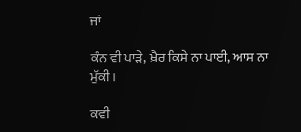ਜਾਂ

ਕੰਨ ਵੀ ਪਾੜੇ, ਖ਼ੈਰ ਕਿਸੇ ਨਾ ਪਾਈ, ਆਸ ਨਾ ਮੁੱਕੀ।

ਕਵੀ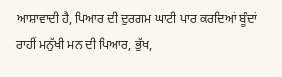ਆਸ਼ਾਵਾਦੀ ਹੈ, ਪਿਆਰ ਦੀ ਦੁਰਗਮ ਘਾਟੀ ਪਾਰ ਕਰਦਿਆਂ ਬੂੰਦਾਂ ਰਾਹੀਂ ਮਨੁੱਖੀ ਮਨ ਦੀ ਪਿਆਰ, ਭੁੱਖ,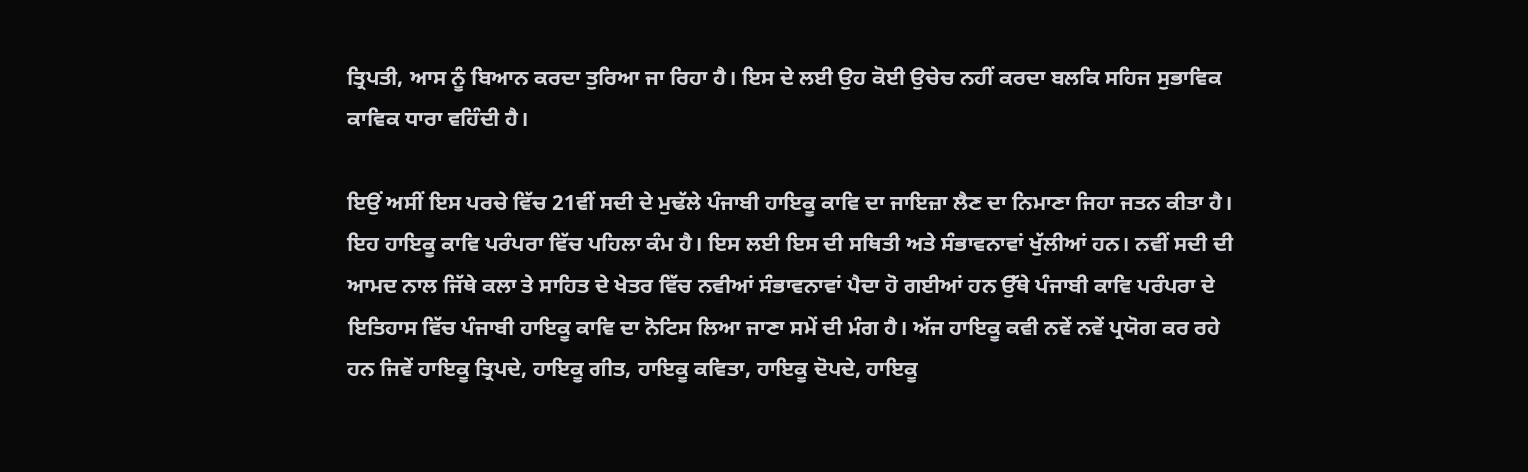ਤ੍ਰਿਪਤੀ, ਆਸ ਨੂੰ ਬਿਆਨ ਕਰਦਾ ਤੁਰਿਆ ਜਾ ਰਿਹਾ ਹੈ। ਇਸ ਦੇ ਲਈ ਉਹ ਕੋਈ ਉਚੇਚ ਨਹੀਂ ਕਰਦਾ ਬਲਕਿ ਸਹਿਜ ਸੁਭਾਵਿਕ ਕਾਵਿਕ ਧਾਰਾ ਵਹਿੰਦੀ ਹੈ।

ਇਉਂ ਅਸੀਂ ਇਸ ਪਰਚੇ ਵਿੱਚ 21ਵੀਂ ਸਦੀ ਦੇ ਮੁਢੱਲੇ ਪੰਜਾਬੀ ਹਾਇਕੂ ਕਾਵਿ ਦਾ ਜਾਇਜ਼ਾ ਲੈਣ ਦਾ ਨਿਮਾਣਾ ਜਿਹਾ ਜਤਨ ਕੀਤਾ ਹੈ। ਇਹ ਹਾਇਕੂ ਕਾਵਿ ਪਰੰਪਰਾ ਵਿੱਚ ਪਹਿਲਾ ਕੰਮ ਹੈ। ਇਸ ਲਈ ਇਸ ਦੀ ਸਥਿਤੀ ਅਤੇ ਸੰਭਾਵਨਾਵਾਂ ਖੁੱਲੀਆਂ ਹਨ। ਨਵੀਂ ਸਦੀ ਦੀ ਆਮਦ ਨਾਲ ਜਿੱਥੇ ਕਲਾ ਤੇ ਸਾਹਿਤ ਦੇ ਖੇਤਰ ਵਿੱਚ ਨਵੀਆਂ ਸੰਭਾਵਨਾਵਾਂ ਪੈਦਾ ਹੋ ਗਈਆਂ ਹਨ ਉੱਥੇ ਪੰਜਾਬੀ ਕਾਵਿ ਪਰੰਪਰਾ ਦੇ ਇਤਿਹਾਸ ਵਿੱਚ ਪੰਜਾਬੀ ਹਾਇਕੂ ਕਾਵਿ ਦਾ ਨੋਟਿਸ ਲਿਆ ਜਾਣਾ ਸਮੇਂ ਦੀ ਮੰਗ ਹੈ। ਅੱਜ ਹਾਇਕੂ ਕਵੀ ਨਵੇਂ ਨਵੇਂ ਪ੍ਰਯੋਗ ਕਰ ਰਹੇ ਹਨ ਜਿਵੇਂ ਹਾਇਕੂ ਤ੍ਰਿਪਦੇ, ਹਾਇਕੂ ਗੀਤ, ਹਾਇਕੂ ਕਵਿਤਾ, ਹਾਇਕੂ ਦੋਪਦੇ, ਹਾਇਕੂ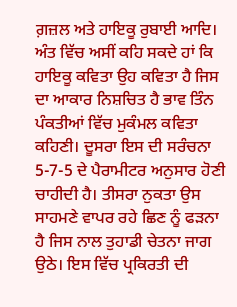ਗ਼ਜ਼ਲ ਅਤੇ ਹਾਇਕੂ ਰੁਬਾਈ ਆਦਿ। ਅੰਤ ਵਿੱਚ ਅਸੀਂ ਕਹਿ ਸਕਦੇ ਹਾਂ ਕਿ ਹਾਇਕੂ ਕਵਿਤਾ ਉਹ ਕਵਿਤਾ ਹੈ ਜਿਸ ਦਾ ਆਕਾਰ ਨਿਸ਼ਚਿਤ ਹੈ ਭਾਵ ਤਿੰਨ ਪੰਕਤੀਆਂ ਵਿੱਚ ਮੁਕੰਮਲ ਕਵਿਤਾ ਕਹਿਣੀ। ਦੂਸਰਾ ਇਸ ਦੀ ਸਰੰਚਨਾ 5-7-5 ਦੇ ਪੈਰਾਮੀਟਰ ਅਨੁਸਾਰ ਹੋਣੀ ਚਾਹੀਦੀ ਹੈ। ਤੀਸਰਾ ਨੁਕਤਾ ਉਸ ਸਾਹਮਣੇ ਵਾਪਰ ਰਹੇ ਛਿਣ ਨੂੰ ਫੜਨਾ ਹੈ ਜਿਸ ਨਾਲ ਤੁਹਾਡੀ ਚੇਤਨਾ ਜਾਗ ਉਠੇ। ਇਸ ਵਿੱਚ ਪ੍ਰਕਿਰਤੀ ਦੀ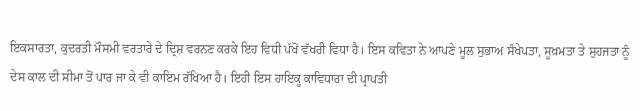ਇਕਸਾਰਤਾ, ਕੁਦਰਤੀ ਮੌਸਮੀ ਵਰਤਾਰੇ ਦੇ ਦ੍ਰਿਸ਼ ਵਰਨਣ ਕਰਕੇ ਇਹ ਵਿਧੀ ਪੱਖੋਂ ਵੱਖਰੀ ਵਿਧਾ ਹੈ। ਇਸ ਕਵਿਤਾ ਨੇ ਆਪਣੇ ਮੂਲ ਸੁਭਾਅ ਸੰਖੇਪਤਾ, ਸੂਖ਼ਮਤਾ ਤੇ ਸੁਹਜਤਾ ਨੂੰ ਦੇਸ ਕਾਲ ਦੀ ਸੀਮਾ ਤੋਂ ਪਾਰ ਜਾ ਕੇ ਵੀ ਕਾਇਮ ਰੱਖਿਆ ਹੈ। ਇਹੀ ਇਸ ਹਾਇਕੂ ਕਾਵਿਧਾਰਾ ਦੀ ਪ੍ਰਾਪਤੀ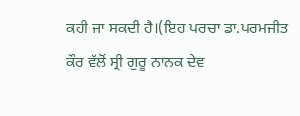ਕਹੀ ਜਾ ਸਕਦੀ ਹੈ।(ਇਹ ਪਰਚਾ ਡਾ.ਪਰਮਜੀਤ ਕੌਰ ਵੱਲੋਂ ਸ੍ਰੀ ਗੁਰੂ ਨਾਨਕ ਦੇਵ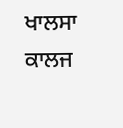ਖਾਲਸਾ ਕਾਲਜ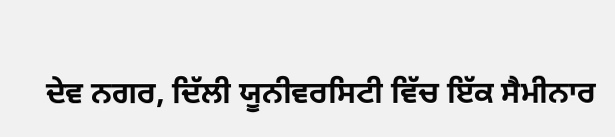ਦੇਵ ਨਗਰ, ਦਿੱਲੀ ਯੂਨੀਵਰਸਿਟੀ ਵਿੱਚ ਇੱਕ ਸੈਮੀਨਾਰ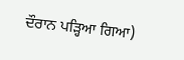ਦੌਰਾਨ ਪੜ੍ਹਿਆ ਗਿਆ)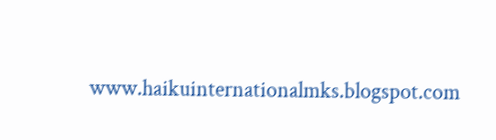www.haikuinternationalmks.blogspot.com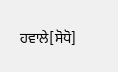ਹਵਾਲੇ[ਸੋਧੋ]